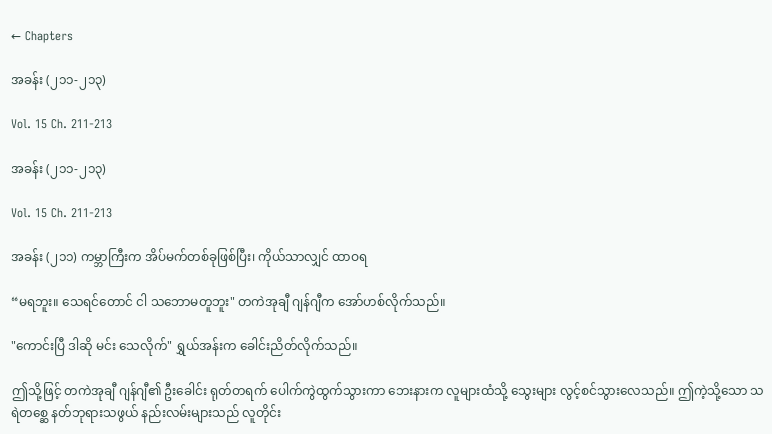← Chapters

အခန်း (၂၁၁-၂၁၃)

Vol. 15 Ch. 211-213

အခန်း (၂၁၁-၂၁၃)

Vol. 15 Ch. 211-213

အခန်း (၂၁၁) ကမ္ဘာကြီးက အိပ်မက်တစ်ခုဖြစ်ပြီး၊ ကိုယ်သာလျှင် ထာဝရ

“မရဘူး။ သေရင်တောင် ငါ သဘောမတူဘူး" တကဲအုချီ ဂျန်ဂျီက အော်ဟစ်လိုက်သည်။

"ကောင်းပြီ ဒါဆို မင်း သေလိုက်" ရွှယ်အန်းက ခေါင်းညိတ်လိုက်သည်။

ဤသို့ဖြင့် တကဲအုချီ ဂျန်ဂျီ၏ ဦးခေါင်း ရုတ်တရက် ပေါက်ကွဲထွက်သွားကာ ဘေးနားက လူများထံသို့ သွေးများ လွင့်စင်သွားလေသည်။ ဤကဲ့သို့သော သရဲတစ္ဆေ နတ်ဘုရားသဖွယ် နည်းလမ်းများသည် လူတိုင်း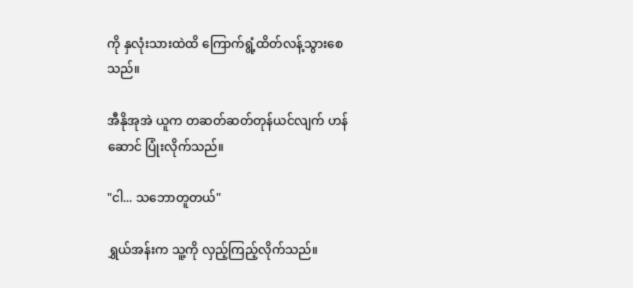ကို နှလုံးသားထဲထိ ကြောက်ရွံ့ထိတ်လန့်သွားစေသည်။

အီနိုအုအဲ ယူက တဆတ်ဆတ်တုန်ယင်လျက် ဟန်ဆောင် ပြုံးလိုက်သည်။

"ငါ... သဘောတူတယ်"

ရွှယ်အန်းက သူ့ကို လှည့်ကြည့်လိုက်သည်။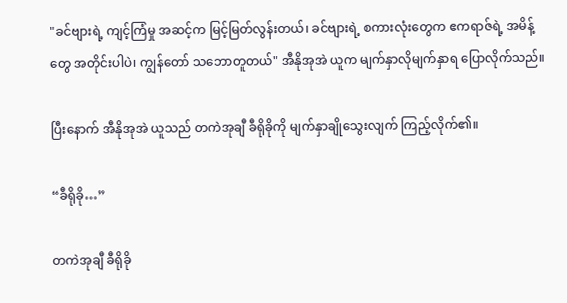"ခင်ဗျားရဲ့ ကျင့်ကြံမှု အဆင့်က မြင့်မြတ်လွန်းတယ်၊ ခင်ဗျားရဲ့ စကားလုံးတွေက ဧကရာဇ်ရဲ့ အမိန့်တွေ အတိုင်းပါပဲ၊ ကျွန်တော် သဘောတူတယ်" အီနိုအုအဲ ယူက မျက်နှာလိုမျက်နှာရ ပြောလိုက်သည်။

ပြီးနောက် အီနိုအုအဲ ယူသည် တကဲအုချီ ခီရိုခိုကို မျက်နှာချိုသွေးလျက် ကြည့်လိုက်၏။

“ခီရိုခို…”

တကဲအုချီ ခီရိုခို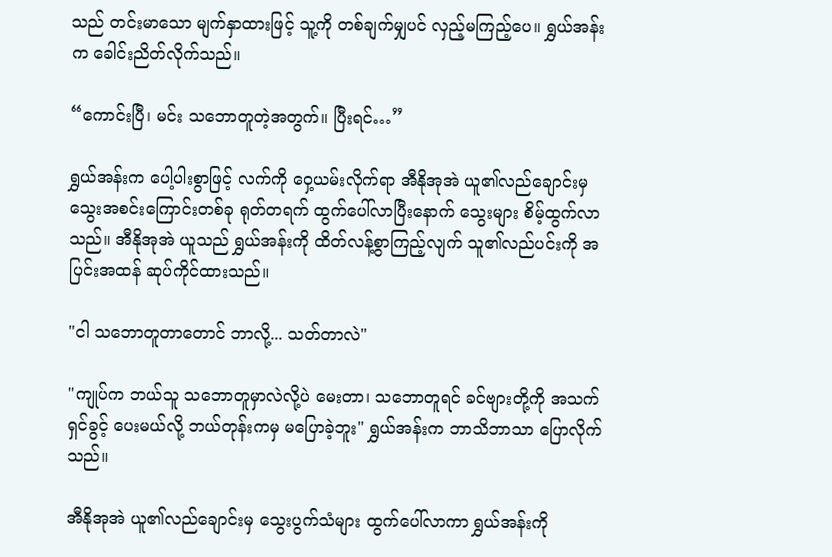သည် တင်းမာသော မျက်နှာထားဖြင့် သူ့ကို တစ်ချက်မျှပင် လှည့်မကြည့်ပေ။ ရွှယ်အန်းက ခေါင်းညိတ်လိုက်သည်။

“ကောင်းပြီ၊ မင်း သဘောတူတဲ့အတွက်။ ပြီးရင်…”

ရွှယ်အန်းက ပေါ့ပါးစွာဖြင့် လက်ကို ဝှေ့ယမ်းလိုက်ရာ အီနိုအုအဲ ယူ၏လည်ချောင်းမှ သွေးအစင်းကြောင်းတစ်ခု ရုတ်တရက် ထွက်ပေါ်လာပြီးနောက် သွေးများ စိမ့်ထွက်လာသည်။ အီနိုအုအဲ ယူသည် ရွှယ်အန်းကို ထိတ်လန့်စွာကြည့်လျက် သူ၏လည်ပင်းကို အပြင်းအထန် ဆုပ်ကိုင်ထားသည်။

"ငါ သဘောတူတာတောင် ဘာလို့... သတ်တာလဲ"

"ကျုပ်က ဘယ်သူ သဘောတူမှာလဲလို့ပဲ မေးတာ၊ သဘောတူရင် ခင်ဗျားတို့ကို အသက်ရှင်ခွင့် ပေးမယ်လို့ ဘယ်တုန်းကမှ မပြောခဲ့ဘူး" ရွှယ်အန်းက ဘာသိဘာသာ ပြောလိုက်သည်။

အီနိုအုအဲ ယူ၏လည်ချောင်းမှ သွေးပွက်သံများ ထွက်ပေါ်လာကာ ရွှယ်အန်းကို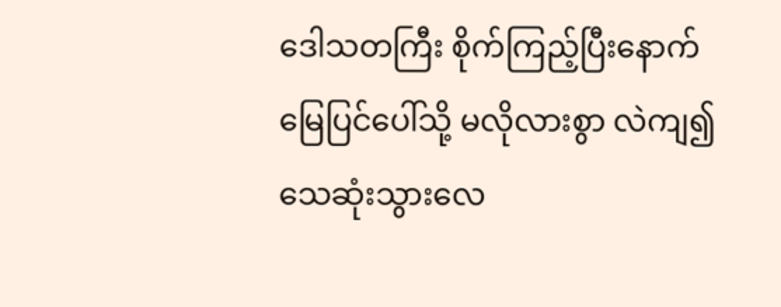ဒေါသတကြီး စိုက်ကြည့်ပြီးနောက် မြေပြင်ပေါ်သို့ မလိုလားစွာ လဲကျ၍ သေဆုံးသွားလေ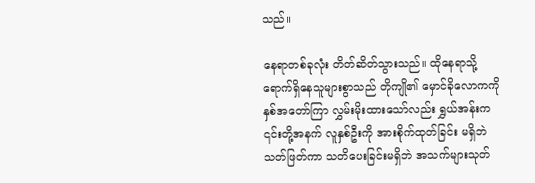သည်။

နေရာတစ်ခုလုံး တိတ်ဆိတ်သွားသည်။ ထိုနေရာသို့ ရောက်ရှိနေသူများစွာသည် တိုကျို၏ မှောင်ခိုလောကကို နှစ်အတော်ကြာ လွှမ်းမိုးထားသော်လည်း ရွှယ်အန်းက ၎င်းတို့အနက် လူနှစ်ဦးကို အားစိုက်ထုတ်ခြင်း မရှိဘဲ သတ်ဖြတ်ကာ သတိပေးခြင်းမရှိဘဲ အသက်များသုတ်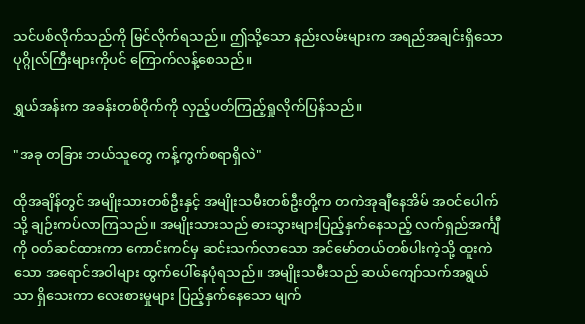သင်ပစ်လိုက်သည်ကို မြင်လိုက်ရသည်။ ဤသို့သော နည်းလမ်းများက အရည်အချင်းရှိသော ပုဂ္ဂိုလ်ကြီးများကိုပင် ကြောက်လန့်စေသည်။

ရွှယ်အန်းက အခန်းတစ်ဝိုက်ကို လှည့်ပတ်ကြည့်ရှုလိုက်ပြန်သည်။

"အခု တခြား ဘယ်သူတွေ ကန့်ကွက်စရာရှိလဲ"

ထိုအချိန်တွင် အမျိုးသားတစ်ဦးနှင့် အမျိုးသမီးတစ်ဦးတို့က တကဲအုချီနေအိမ် အဝင်ပေါက်သို့ ချဉ်းကပ်လာကြသည်။ အမျိုးသားသည် ဓားသွားများပြည့်နှက်နေသည့် လက်ရှည်အင်္ကျီကို ၀တ်ဆင်ထားကာ ကောင်းကင်မှ ဆင်းသက်လာသော အင်မော်တယ်တစ်ပါးကဲ့သို့ ထူးကဲသော အရောင်အဝါများ ထွက်ပေါ်နေပုံရသည်။ အမျိုးသမီးသည် ဆယ်ကျော်သက်အရွယ်သာ ရှိသေးကာ လေးစားမှုများ ပြည့်နှက်နေသော မျက်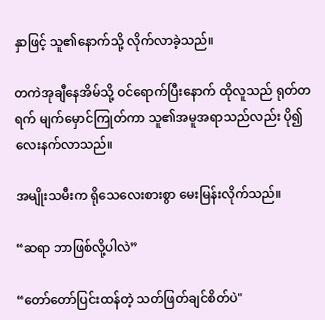နှာဖြင့် သူ၏နောက်သို့ လိုက်လာခဲ့သည်။

တကဲအုချီနေအိမ်သို့ ဝင်ရောက်ပြီးနောက် ထိုလူသည် ရုတ်တရက် မျက်မှောင်ကြုတ်ကာ သူ၏အမူအရာသည်လည်း ပို၍လေးနက်လာသည်။

အမျိုးသမီးက ရိုသေလေးစားစွာ မေးမြန်းလိုက်သည်။

“ဆရာ ဘာဖြစ်လို့ပါလဲ”

“တော်တော်ပြင်းထန်တဲ့ သတ်ဖြတ်ချင်စိတ်ပဲ"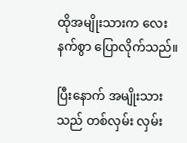ထိုအမျိုးသားက လေးနက်စွာ ပြောလိုက်သည်။

ပြီးနောက် အမျိုးသားသည် တစ်လှမ်း လှမ်း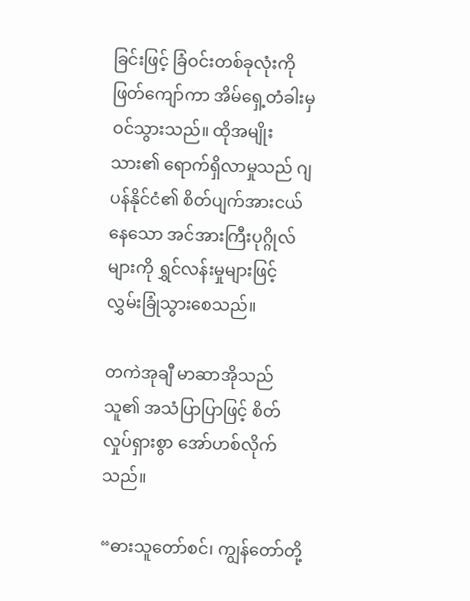ခြင်းဖြင့် ခြံဝင်းတစ်ခုလုံးကို ဖြတ်ကျော်ကာ အိမ်ရှေ့တံခါးမှ ဝင်သွားသည်။ ထိုအမျိုးသား၏ ရောက်ရှိလာမှုသည် ဂျပန်နိုင်ငံ၏ စိတ်ပျက်အားငယ်နေသော အင်အားကြီးပုဂ္ဂိုလ်များကို ရွှင်လန်းမှုများဖြင့် လွှမ်းခြုံသွားစေသည်။

တကဲအုချီ မာဆာအိုသည် သူ၏ အသံပြာပြာဖြင့် စိတ်လှုပ်ရှားစွာ အော်ဟစ်လိုက်သည်။

“ဓားသူတော်စင်၊ ကျွန်တော်တို့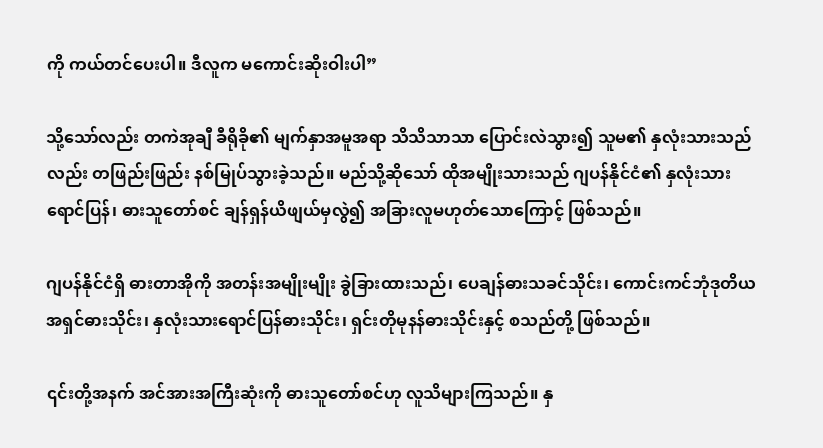ကို ကယ်တင်ပေးပါ။ ဒီလူက မကောင်းဆိုးဝါးပါ”

သို့သော်လည်း တကဲအုချီ ခီရိုခို၏ မျက်နှာအမူအရာ သိသိသာသာ ပြောင်းလဲသွား၍ သူမ၏ နှလုံးသားသည်လည်း တဖြည်းဖြည်း နစ်မြုပ်သွားခဲ့သည်။ မည်သို့ဆိုသော် ထိုအမျိုးသားသည် ဂျပန်နိုင်ငံ၏ နှလုံးသားရောင်ပြန်၊ ဓားသူတော်စင် ချန်ရှန်ယိဖျယ်မှလွဲ၍ အခြားလူမဟုတ်သောကြောင့် ဖြစ်သည်။

ဂျပန်နိုင်ငံရှိ ဓားတာအိုကို အတန်းအမျိုးမျိုး ခွဲခြားထားသည်၊ ပေချန်ဓားသခင်သိုင်း၊ ကောင်းကင်ဘုံဒုတိယအရှင်ဓားသိုင်း၊ နှလုံးသားရောင်ပြန်ဓားသိုင်း၊ ရှင်းတိုမုနန်ဓားသိုင်းနှင့် စသည်တို့ ဖြစ်သည်။

၎င်းတို့အနက် အင်အားအကြီးဆုံးကို ဓားသူတော်စင်ဟု လူသိများကြသည်။ နှ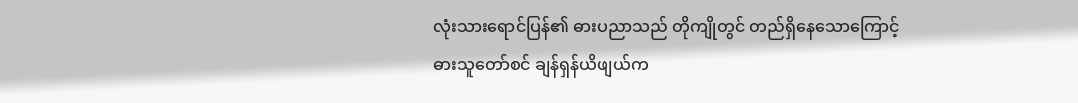လုံးသားရောင်ပြန်၏ ဓားပညာသည် တိုကျိုတွင် တည်ရှိနေသောကြောင့် ဓားသူတော်စင် ချန်ရှန်ယိဖျယ်က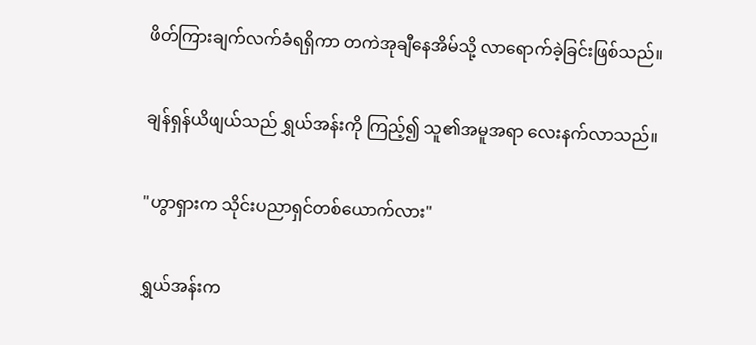ဖိတ်ကြားချက်လက်ခံရရှိကာ တကဲအုချီနေအိမ်သို့ လာရောက်ခဲ့ခြင်းဖြစ်သည်။

ချန်ရှန်ယိဖျယ်သည် ရွှယ်အန်းကို ကြည့်၍ သူ၏အမူအရာ လေးနက်လာသည်။

"ဟွာရှားက သိုင်းပညာရှင်တစ်ယောက်လား"

ရွှယ်အန်းက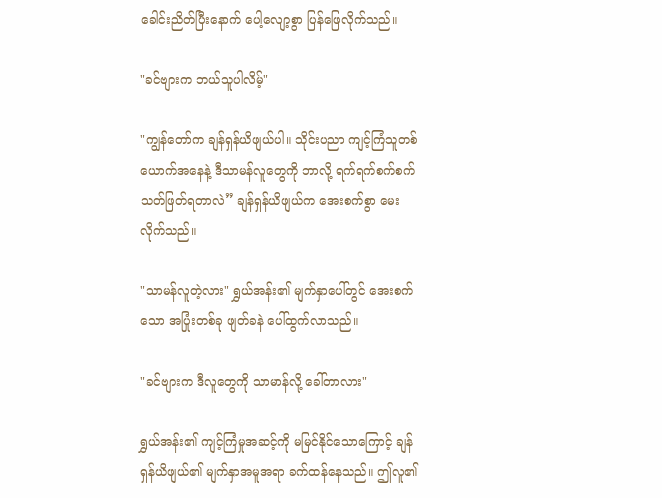ခေါင်းညိတ်ပြီးနောက် ပေါ့လျော့စွာ ပြန်ဖြေလိုက်သည်။

"ခင်ဗျားက ဘယ်သူပါလိမ့်"

"ကျွန်တော်က ချန်ရှန်ယိဖျယ်ပါ။ သိုင်းပညာ ကျင့်ကြံသူတစ်ယောက်အနေနဲ့ ဒီသာမန်လူတွေကို ဘာလို့ ရက်ရက်စက်စက် သတ်ဖြတ်ရတာလဲ” ချန်ရှန်ယိဖျယ်က အေးစက်စွာ မေးလိုက်သည်။

"သာမန်လူတဲ့လား" ရွှယ်အန်း၏ မျက်နှာပေါ်တွင် အေးစက်သော အပြုံးတစ်ခု ဖျတ်ခနဲ ပေါ်ထွက်လာသည်။

"ခင်ဗျားက ဒီလူတွေကို သာမာန်လို့ ခေါ်တာလား"

ရွှယ်အန်း၏ ကျင့်ကြံမှုအဆင့်ကို မမြင်နိုင်သောကြောင့် ချန်ရှန်ယိဖျယ်၏ မျက်နှာအမူအရာ ခက်ထန်နေသည်။ ဤလူ၏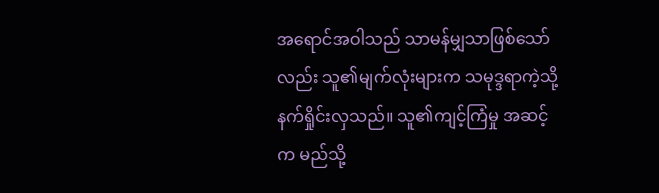အရောင်အဝါသည် သာမန်မျှသာဖြစ်သော်လည်း သူ၏မျက်လုံးများက သမုဒ္ဒရာကဲ့သို့ နက်ရှိုင်းလှသည်။ သူ၏ကျင့်ကြံမှု အဆင့်က မည်သို့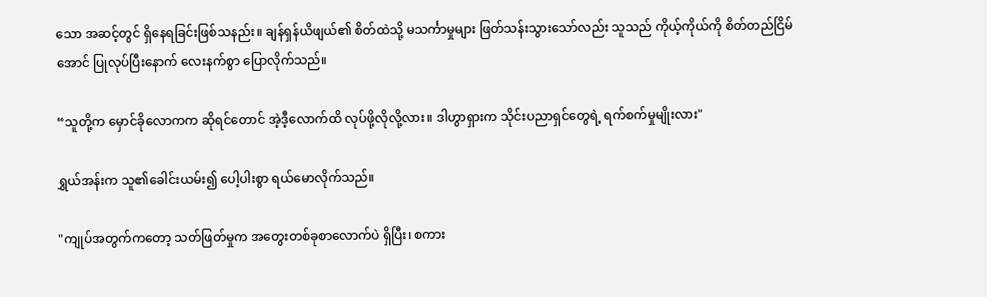သော အဆင့်တွင် ရှိနေရခြင်းဖြစ်သနည်း။ ချန်ရှန်ယိဖျယ်၏ စိတ်ထဲသို့ မသင်္ကာမှုများ ဖြတ်သန်းသွားသော်လည်း သူသည် ကိုယ့်ကိုယ်ကို စိတ်တည်ငြိမ်အောင် ပြုလုပ်ပြီးနောက် လေးနက်စွာ ပြောလိုက်သည်။

“သူတို့က မှောင်ခိုလောကက ဆိုရင်တောင် အဲ့ဒီ့လောက်ထိ လုပ်ဖို့လိုလို့လား။ ဒါဟွာရှားက သိုင်းပညာရှင်တွေရဲ့ ရက်စက်မှုမျိုးလား"

ရွှယ်အန်းက သူ၏ခေါင်းယမ်း၍ ပေါ့ပါးစွာ ရယ်မောလိုက်သည်။

"ကျုပ်အတွက်ကတော့ သတ်ဖြတ်မှုက အတွေးတစ်ခုစာလောက်ပဲ ရှိပြီး၊ စကား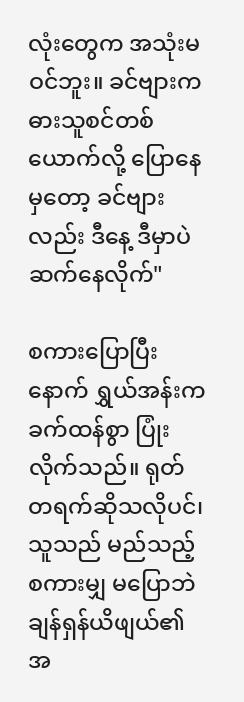လုံးတွေက အသုံးမဝင်ဘူး။ ခင်ဗျားက ဓားသူစင်တစ်ယောက်လို့ ပြောနေမှတော့ ခင်ဗျားလည်း ဒီနေ့ ဒီမှာပဲ ဆက်နေလိုက်"

စကားပြောပြီးနောက် ရွှယ်အန်းက ခက်ထန်စွာ ပြုံးလိုက်သည်။ ရုတ်တရက်ဆိုသလိုပင်၊ သူသည် မည်သည့်စကားမျှ မပြောဘဲ ချန်ရှန်ယိဖျယ်၏ အ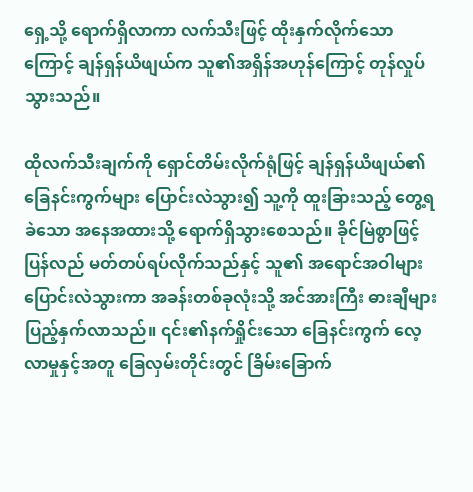ရှေ့သို့ ရောက်ရှိလာကာ လက်သီးဖြင့် ထိုးနှက်လိုက်သောကြောင့် ချန်ရှန်ယိဖျယ်က သူ၏အရှိန်အဟုန်ကြောင့် တုန်လှုပ်သွားသည်။

ထိုလက်သီးချက်ကို ရှောင်တိမ်းလိုက်ရုံဖြင့် ချန်ရှန်ယိဖျယ်၏ ခြေနင်းကွက်များ ပြောင်းလဲသွား၍ သူ့ကို ထူးခြားသည့် တွေ့ရခဲသော အနေအထားသို့ ရောက်ရှိသွားစေသည်။ ခိုင်မြဲစွာဖြင့် ပြန်လည် မတ်တပ်ရပ်လိုက်သည်နှင့် သူ၏ အရောင်အဝါများ ပြောင်းလဲသွားကာ အခန်းတစ်ခုလုံးသို့ အင်အားကြီး ဓားချီများ ပြည့်နှက်လာသည်။ ၎င်း၏နက်ရှိုင်းသော ခြေနင်းကွက် လေ့လာမှုနှင့်အတူ ခြေလှမ်းတိုင်းတွင် ခြိမ်းခြောက်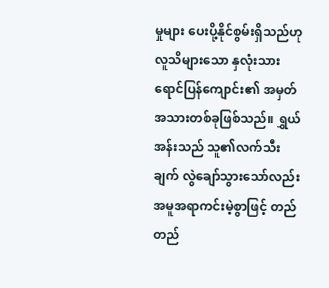မှုများ ပေးပို့နိုင်စွမ်းရှိသည်ဟု လူသိများသော နှလုံးသားရောင်ပြန်ကျောင်း၏ အမှတ်အသားတစ်ခုဖြစ်သည်။ ရွှယ်အန်းသည် သူ၏လက်သီးချက် လွဲချော်သွားသော်လည်း အမူအရာကင်းမဲ့စွာဖြင့် တည်တည်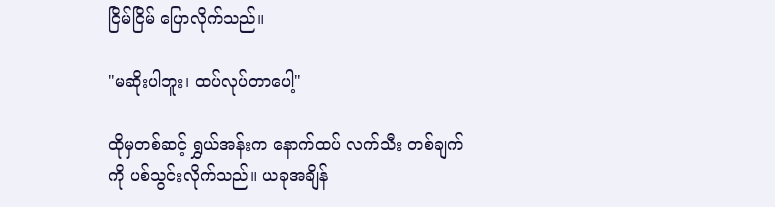ငြိမ်ငြိမ် ပြောလိုက်သည်။

"မဆိုးပါဘူး၊ ထပ်လုပ်တာပေါ့"

ထိုမှတစ်ဆင့် ရွှယ်အန်းက နောက်ထပ် လက်သီး တစ်ချက်ကို ပစ်သွင်းလိုက်သည်။ ယခုအချိန်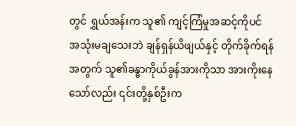တွင် ရွှယ်အန်းက သူ၏ ကျင့်ကြံမှုအဆင့်ကိုပင် အသုံးမချသေးဘဲ ချန်ရှန်ယိဖျယ်နှင့် တိုက်ခိုက်ရန်အတွက် သူ၏ခန္ဓာကိုယ်ခွန်အားကိုသာ အားကိုးနေသော်လည်း ၎င်းတို့နှစ်ဦးက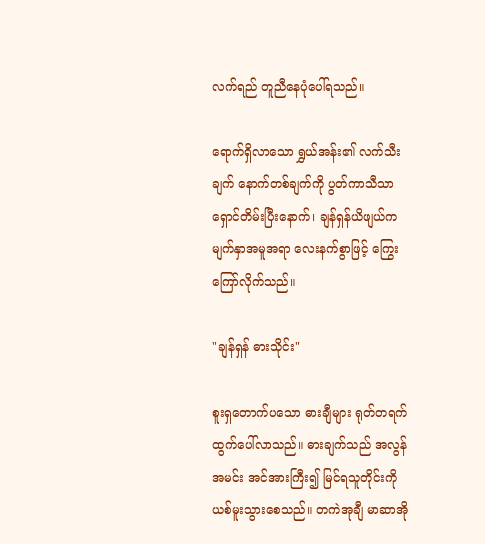လက်ရည် တူညီနေပုံပေါ်ရသည်။

ရောက်ရှိလာသော ရွှယ်အန်း၏ လက်သီးချက် နောက်တစ်ချက်ကို ပွတ်ကာသီသာ ရှောင်တိမ်းပြီးနောက်၊ ချန်ရှန်ယိဖျယ်က မျက်နှာအမူအရာ လေးနက်စွာဖြင့် ကြွေးကြော်လိုက်သည်။

"ချန်ရှန် ဓားသိုင်း"

စူးရှတောက်ပသော ဓားချီများ ရုတ်တရက် ထွက်ပေါ်လာသည်။ ဓားချက်သည် အလွန်အမင်း အင်အားကြီး၍ မြင်ရသူတိုင်းကို ယစ်မူးသွားစေသည်။ တကဲအုချီ မာဆာအို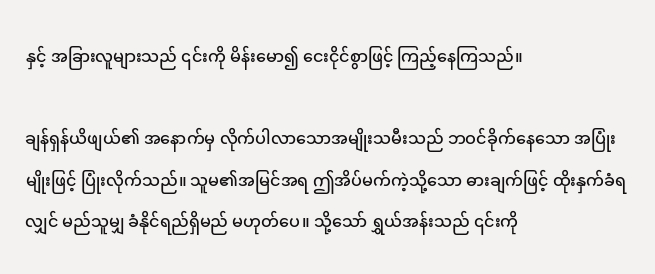နှင့် အခြားလူများသည် ၎င်းကို မိန်းမော၍ ငေးငိုင်စွာဖြင့် ကြည့်နေကြသည်။

ချန်ရှန်ယိဖျယ်၏ အနောက်မှ လိုက်ပါလာသောအမျိုးသမီးသည် ဘဝင်ခိုက်နေသော အပြုံးမျိုးဖြင့် ပြုံးလိုက်သည်။ သူမ၏အမြင်အရ ဤအိပ်မက်ကဲ့သို့သော ဓားချက်ဖြင့် ထိုးနှက်ခံရလျှင် မည်သူမျှ ခံနိုင်ရည်ရှိမည် မဟုတ်ပေ။ သို့သော် ရွှယ်အန်းသည် ၎င်းကို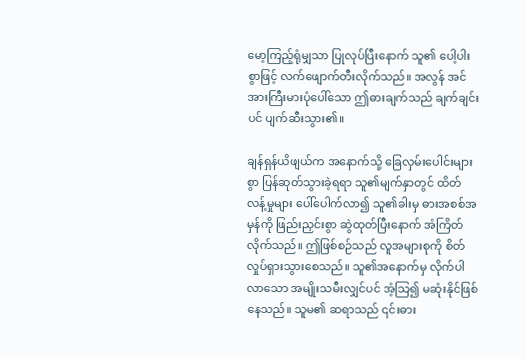မော့ကြည့်ရုံမျှသာ ပြုလုပ်ပြီးနောက် သူ၏ ပေါ့ပါးစွာဖြင့် လက်ဖျောက်တီးလိုက်သည်။ အလွန် အင်အားကြီးမားပုံပေါ်သော ဤဓားချက်သည် ချက်ချင်းပင် ပျက်ဆီးသွား၏။

ချန်ရှန်ယိဖျယ်က အနောက်သို့ ခြေလှမ်းပေါင်းများစွာ ပြန်ဆုတ်သွားခဲ့ရရာ သူ၏မျက်နှာတွင် ထိတ်လန့်မှုများ ပေါ်ပေါက်လာ၍ သူ၏ခါးမှ ဓားအစစ်အမှန်ကို ဖြည်းညှင်းစွာ ဆွဲထုတ်ပြီးနောက် အံကြိတ်လိုက်သည်။ ဤဖြစ်စဉ်သည် လူအများစုကို စိတ်လှုပ်ရှားသွားစေသည်။ သူ၏အနောက်မှ လိုက်ပါလာသော အမျိုးသမီးလျှင်ပင် အံ့သြ၍ မဆုံးနိုင်ဖြစ်နေသည်။ သူမ၏ ဆရာသည် ၎င်းဓား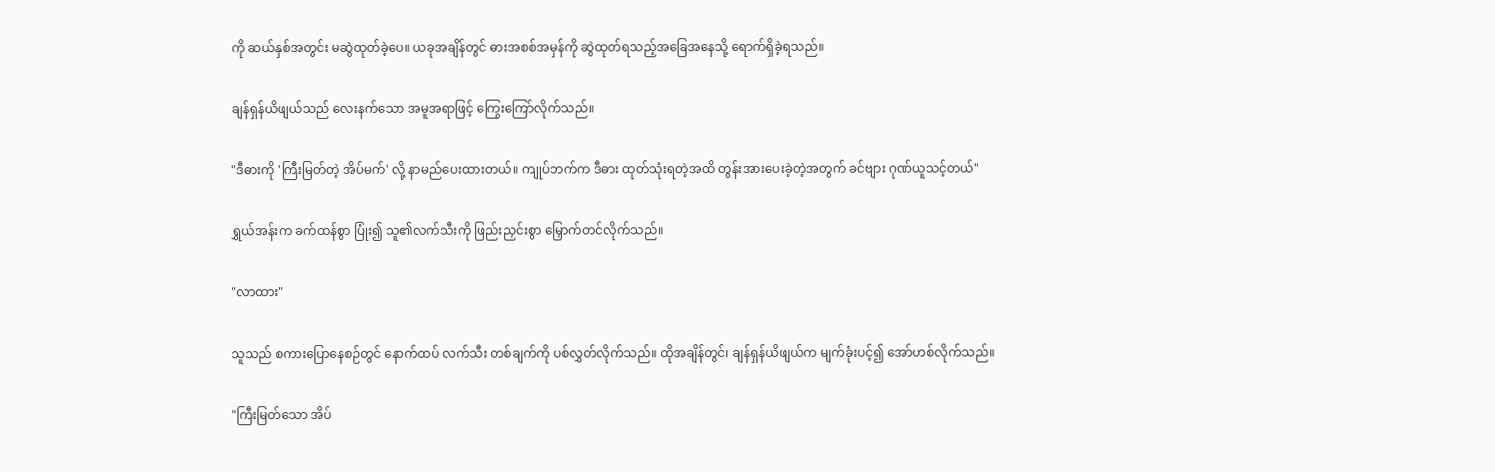ကို ဆယ်နှစ်အတွင်း မဆွဲထုတ်ခဲ့ပေ။ ယခုအချိန်တွင် ဓားအစစ်အမှန်ကို ဆွဲထုတ်ရသည့်အခြေအနေသို့ ရောက်ရှိခဲ့ရသည်။

ချန်ရှန်ယိဖျယ်သည် လေးနက်သော အမူအရာဖြင့် ကြွေးကြော်လိုက်သည်။

"ဒီဓားကို 'ကြီးမြတ်တဲ့ အိပ်မက်' လို့ နာမည်ပေးထားတယ်။ ကျုပ်ဘက်က ဒီဓား ထုတ်သုံးရတဲ့အထိ တွန်းအားပေးခဲ့တဲ့အတွက် ခင်ဗျား ဂုဏ်ယူသင့်တယ်"

ရွှယ်အန်းက ခက်ထန်စွာ ပြုံး၍ သူ၏လက်သီးကို ဖြည်းညှင်းစွာ မြှောက်တင်လိုက်သည်။

"လာထား"

သူသည် စကားပြောနေစဉ်တွင် နောက်ထပ် လက်သီး တစ်ချက်ကို ပစ်လွှတ်လိုက်သည်။ ထိုအချိန်တွင်၊ ချန်ရှန်ယိဖျယ်က မျက်ခုံးပင့်၍ အော်ဟစ်လိုက်သည်။

"ကြီးမြတ်သော အိပ်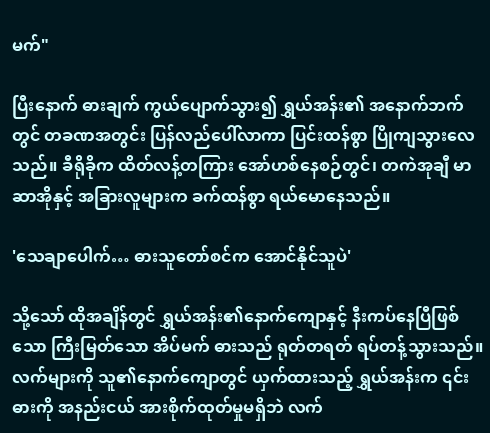မက်"

ပြီးနောက် ဓားချက် ကွယ်ပျောက်သွား၍ ရွှယ်အန်း၏ အနောက်ဘက်တွင် တခဏအတွင်း ပြန်လည်ပေါ်လာကာ ပြင်းထန်စွာ ပြိုကျသွားလေသည်။ ခီရိုခိုက ထိတ်လန့်တကြား အော်ဟစ်နေစဉ်တွင်၊ တကဲအုချီ မာဆာအိုနှင့် အခြားလူများက ခက်ထန်စွာ ရယ်မောနေသည်။

'သေချာပေါက်… ဓားသူတော်စင်က အောင်နိုင်သူပဲ'

သို့သော် ထိုအချိန်တွင် ရွှယ်အန်း၏နောက်ကျောနှင့် နီးကပ်နေပြီဖြစ်သော ကြီးမြတ်သော အိပ်မက် ဓားသည် ရုတ်တရတ် ရပ်တန့်သွားသည်။ လက်များကို သူ၏နောက်ကျောတွင် ယှက်ထားသည့် ရွှယ်အန်းက ၎င်းဓားကို အနည်းငယ် အားစိုက်ထုတ်မှုမရှိဘဲ လက်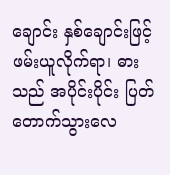ချောင်း နှစ်ချောင်းဖြင့် ဖမ်းယူလိုက်ရာ၊ ဓားသည် အပိုင်းပိုင်း ပြတ်တောက်သွားလေ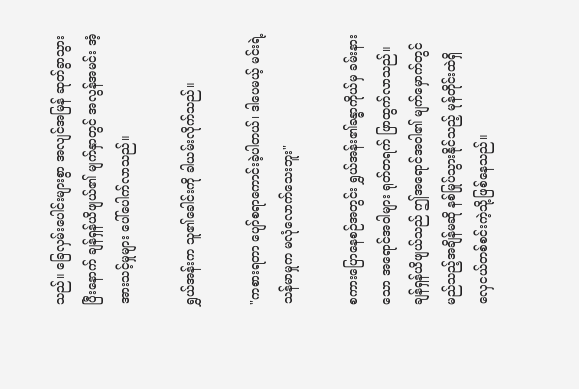သည်။ ခြေလှမ်းပေါင်းများစွာ အလျင်အမြန် ဆုတ်ခွာသွားပြီးနောက် ချန်ရှန်ယိဖျယ်၏ မျက်နှာတွင် အလွန်အမင်း အံ့အားသင့်မှုများ ပေါ်ပေါက်လာသည်။

ရွှယ်အန်းက သူ၏ခေါင်းကို ခါယမ်းလိုက်သည်။

"ကစားရတာ ပျော်စရာကောင်းခဲ့ပါတယ်၊ ဒါပေမယ့် မင်းရဲ့ သန်မာမှုက မလုံလောက်သေးဘူး"

စကားပြောနေစဉ်အတွင်း ရွှယ်အန်း၏ခန္ဓာကိုယ်မှ ခမ်းနားသော အရောင်အဝါများ ရုတ်တရက် ဖြာထွက်လာသည်။ ချန်ရှန်ယိဖျယ်သည် ဤအရောင်အဝါ၏ မျက်မှောက်တွင် မည်သည့်အချိန်မဆို နစ်မြုပ်သွားနိုင်သည့် မုန်တိုင်းထဲရှိ လှေငယ်တစ်စင်းကဲ့သို့ဖြစ်နေသည်။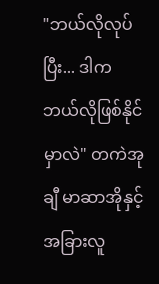"ဘယ်လိုလုပ်ပြီး... ဒါက ဘယ်လိုဖြစ်နိုင်မှာလဲ" တကဲအုချီ မာဆာအိုနှင့် အခြားလူ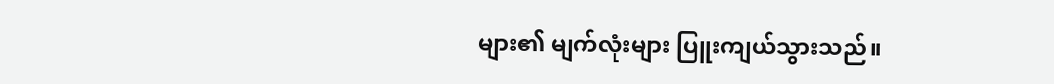များ၏ မျက်လုံးများ ပြူးကျယ်သွားသည်။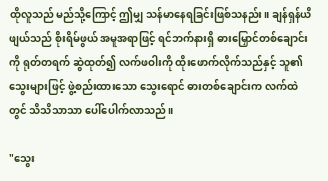ထိုလူသည် မည်သို့ကြောင့် ဤမျှ သန်မာနေရခြင်းဖြစ်သနည်း။ ချန်ရှန်ယိဖျယ်သည် စိုးရိမ်ဖွယ် အမူအရာဖြင့် ရင်ဘက်နားရှိ ဓားမြှောင်တစ်ချောင်းကို ရုတ်တရက် ဆွဲထုတ်၍ လက်ဖဝါးကို ထိုးဖောက်လိုက်သည်နှင့် သူ၏သွေးများဖြင့် ဖွဲ့စည်းထားသော သွေးရောင် ဓားတစ်ချောင်းက လက်ထဲတွင် သိသိသာသာ ပေါ်ပေါက်လာသည်။

"သွေး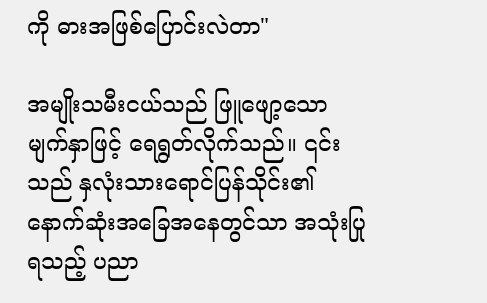ကို ဓားအဖြစ်ပြောင်းလဲတာ"

အမျိုးသမီးငယ်သည် ဖြူဖျော့သော မျက်နှာဖြင့် ရေရွတ်လိုက်သည်။ ၎င်းသည် နှလုံးသားရောင်ပြန်သိုင်း၏ နောက်ဆုံးအခြေအနေတွင်သာ အသုံးပြုရသည့် ပညာ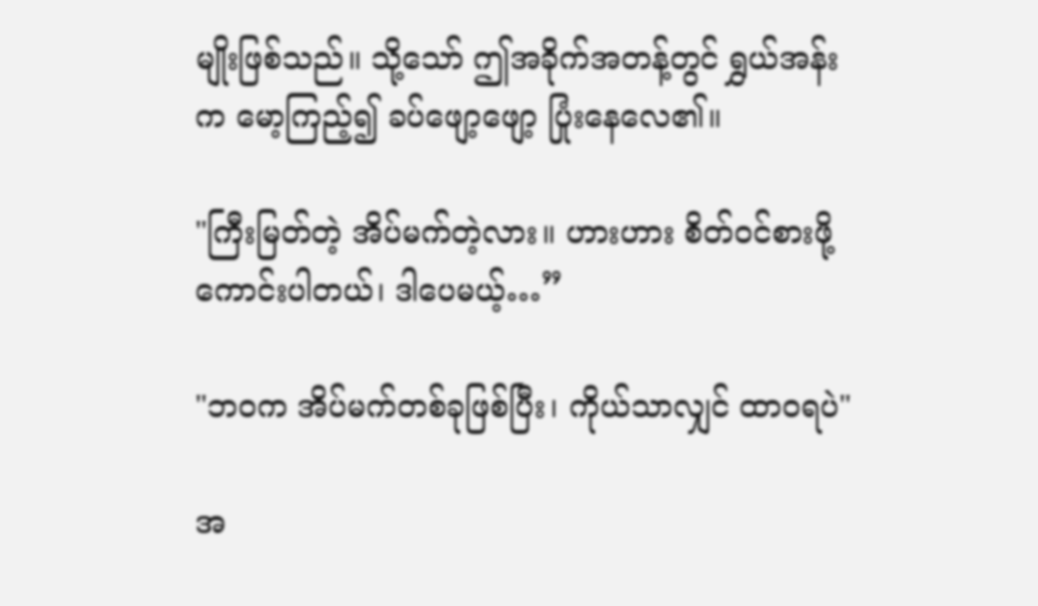မျိုးဖြစ်သည်။ သို့သော် ဤအခိုက်အတန့်တွင် ရွှယ်အန်းက မော့ကြည့်၍ ခပ်ဖျော့ဖျော့ ပြုံးနေလေ၏။

"ကြီးမြတ်တဲ့ အိပ်မက်တဲ့လား။ ဟားဟား စိတ်ဝင်စားဖို့ကောင်းပါတယ်၊ ဒါပေမယ့်…”

"ဘဝက အိပ်မက်တစ်ခုဖြစ်ပြီး၊ ကိုယ်သာလျှင် ထာဝရပဲ"

အ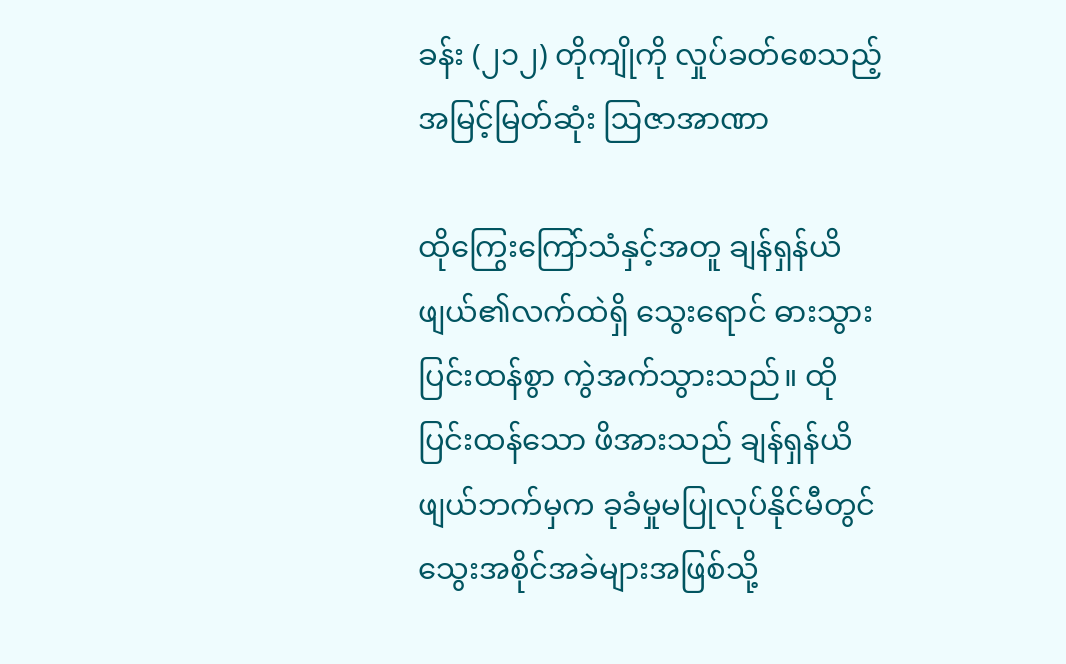ခန်း (၂၁၂) တိုကျိုကို လှုပ်ခတ်စေသည့် အမြင့်မြတ်ဆုံး ဩဇာအာဏာ

ထိုကြွေးကြော်သံနှင့်အတူ ချန်ရှန်ယိဖျယ်၏လက်ထဲရှိ သွေးရောင် ဓားသွား ပြင်းထန်စွာ ကွဲအက်သွားသည်။ ထိုပြင်းထန်သော ဖိအားသည် ချန်ရှန်ယိဖျယ်ဘက်မှက ခုခံမှုမပြုလုပ်နိုင်မီတွင် သွေးအစိုင်အခဲများအဖြစ်သို့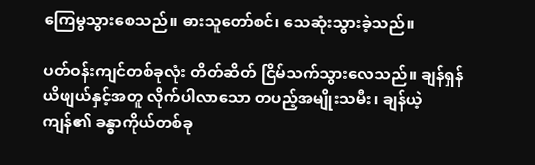ကြေမွသွားစေသည်။ ဓားသူတော်စင်၊ သေဆုံးသွားခဲ့သည်။

ပတ်ဝန်းကျင်တစ်ခုလုံး တိတ်ဆိတ် ငြိမ်သက်သွားလေသည်။ ချန်ရှန်ယိဖျယ်နှင့်အတူ လိုက်ပါလာသော တပည့်အမျိုးသမီး၊ ချန်ယဲ့ကျန်၏ ခန္ဓာကိုယ်တစ်ခု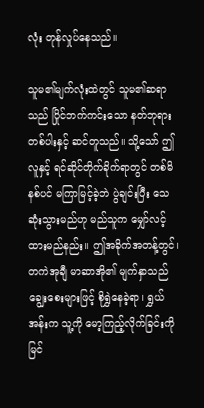လုံး တုန်လှုပ်နေသည်။

သူမ၏မျက်လုံးထဲတွင် သူမ၏ဆရာသည် ပြိုင်ဘက်ကင်းသော နတ်ဘုရားတစ်ပါးနှင့် ဆင်တူသည်။ သို့သော် ဤလူနှင့် ရင်ဆိုင်တိုက်ခိုက်ရာတွင် တစ်မိနစ်ပင် မကြာမြင့်ခဲ့ဘဲ ပွဲချင်းပြီး သေဆုံးသွားမည်ဟု မည်သူက မျှော်လင့်ထားမည်နည်း။ ဤအခိုက်အတန့်တွင်၊ တကဲအုချီ မာဆာအို၏ မျက်နှာသည် ချွေးစေးများဖြင့် စိုရွှဲနေခဲ့ရာ၊ ရွှယ်အန်းက သူ့ကို မော့ကြည့်လိုက်ခြင်းကို မြင်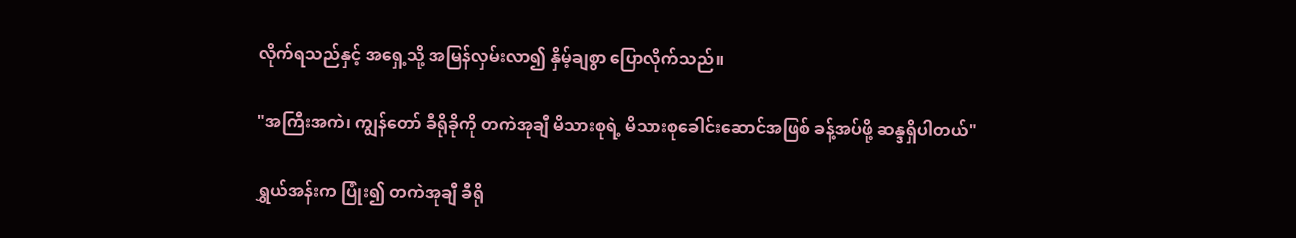လိုက်ရသည်နှင့် အရှေ့သို့ အမြန်လှမ်းလာ၍ နှိမ့်ချစွာ ပြောလိုက်သည်။

"အကြီးအကဲ၊ ကျွန်တော် ခီရိုခိုကို တကဲအုချီ မိသားစုရဲ့ မိသားစုခေါင်းဆောင်အဖြစ် ခန့်အပ်ဖို့ ဆန္ဒရှိပါတယ်"

ရွှယ်အန်းက ပြုံး၍ တကဲအုချီ ခီရို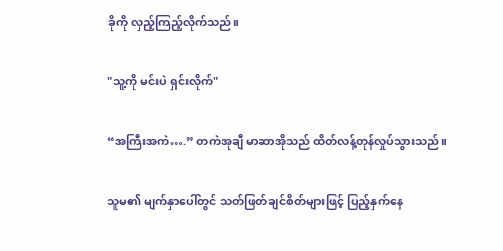ခိုကို လှည့်ကြည့်လိုက်သည်။

"သူ့ကို မင်းပဲ ရှင်းလိုက်"

“အကြီးအကဲ….” တကဲအုချီ မာဆာအိုသည် ထိတ်လန့်တုန်လှုပ်သွားသည်။

သူမ၏ မျက်နှာပေါ်တွင် သတ်ဖြတ်ချင်စိတ်များဖြင့် ပြည့်နှက်နေ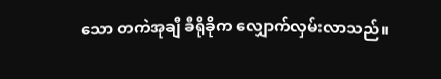သော တကဲအုချီ ခီရိုခိုက လျှောက်လှမ်းလာသည်။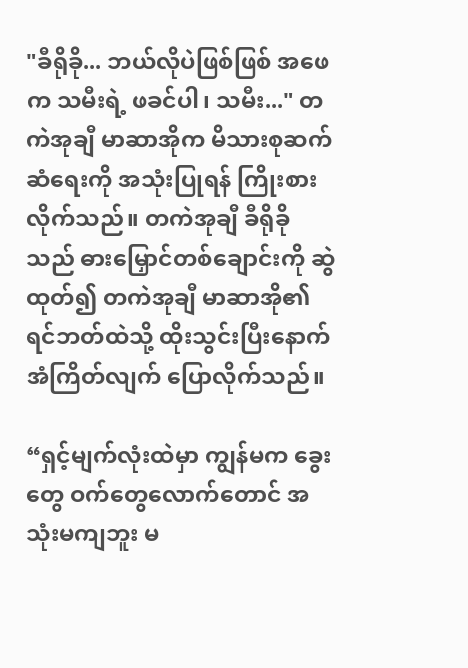"ခီရိုခို... ဘယ်လိုပဲဖြစ်ဖြစ် အဖေက သမီးရဲ့ ဖခင်ပါ၊ သမီး..." တကဲအုချီ မာဆာအိုက မိသားစုဆက်ဆံရေးကို အသုံးပြုရန် ကြိုးစားလိုက်သည်။ တကဲအုချီ ခီရိုခိုသည် ဓားမြှောင်တစ်ချောင်းကို ဆွဲထုတ်၍ တကဲအုချီ မာဆာအို၏ ရင်ဘတ်ထဲသို့ ထိုးသွင်းပြီးနောက် အံကြိတ်လျက် ပြောလိုက်သည်။

“ရှင့်မျက်လုံးထဲမှာ ကျွန်မက ခွေးတွေ ဝက်တွေလောက်တောင် အသုံးမကျဘူး မ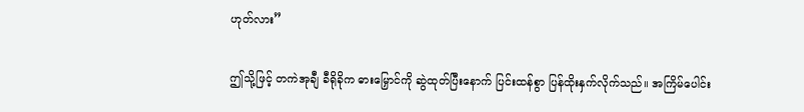ဟုတ်လား”

ဤသို့ဖြင့် တကဲအုချီ ခီရိုခိုက ဓားမြှောင်ကို ဆွဲထုတ်ပြီးနောက် ပြင်းထန်စွာ ပြန်ထိုးနှက်လိုက်သည်။ အကြိမ်ပေါင်း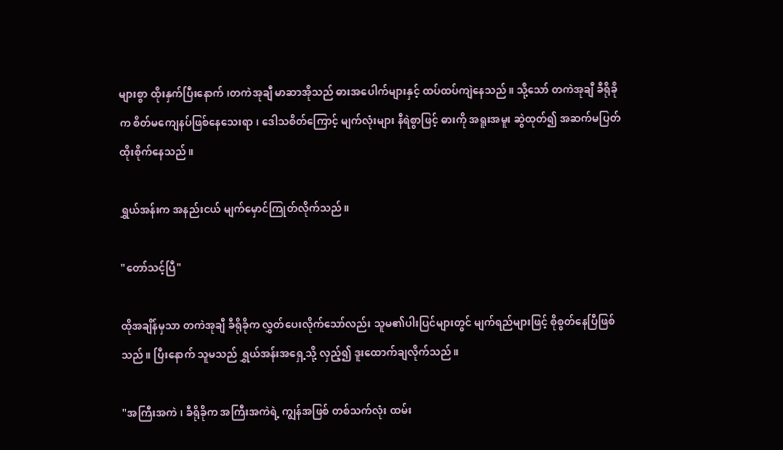များစွာ ထိုးနှက်ပြီးနောက် ၊တကဲအုချီ မာဆာအိုသည် ဓားအပေါက်များနှင့် ထပ်ထပ်ကျဲနေသည်။ သို့သော် တကဲအုချီ ခီရိုခိုက စိတ်မကျေနပ်ဖြစ်နေသေးရာ၊ ဒေါသစိတ်ကြောင့် မျက်လုံးများ နီရဲစွာဖြင့် ဓားကို အရူးအမူး ဆွဲထုတ်၍ အဆက်မပြတ် ထိုးစိုက်နေသည်။

ရွှယ်အန်းက အနည်းငယ် မျက်မှောင်ကြုတ်လိုက်သည်။

"တော်သင့်ပြီ"

ထိုအချိန်မှသာ တကဲအုချီ ခီရိုခိုက လွှတ်ပေးလိုက်သော်လည်း သူမ၏ပါးပြင်များတွင် မျက်ရည်များဖြင့် စိုစွတ်နေပြီဖြစ်သည်။ ပြီးနောက် သူမသည် ရွှယ်အန်းအရှေ့သို့ လှည့်၍ ဒူးထောက်ချလိုက်သည်။

"အကြီးအကဲ၊ ခီရိုခိုက အကြီးအကဲရဲ့ ကျွန်အဖြစ် တစ်သက်လုံး ထမ်း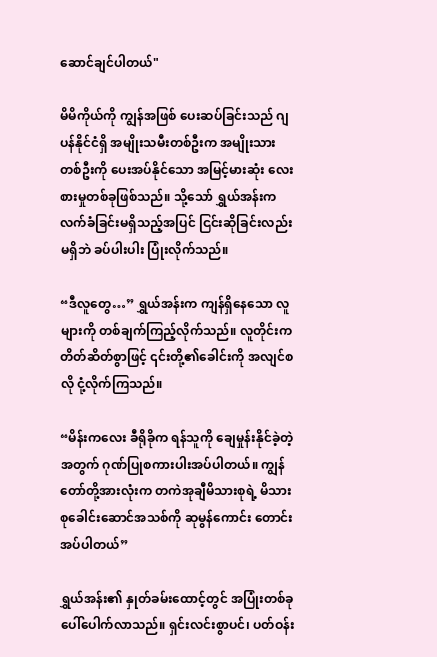ဆောင်ချင်ပါတယ်"

မိမိကိုယ်ကို ကျွန်အဖြစ် ပေးဆပ်ခြင်းသည် ဂျပန်နိုင်ငံရှိ အမျိုးသမီးတစ်ဦးက အမျိုးသားတစ်ဦးကို ပေးအပ်နိုင်သော အမြင့်မားဆုံး လေးစားမှုတစ်ခုဖြစ်သည်။ သို့သော် ရွှယ်အန်းက လက်ခံခြင်းမရှိသည့်အပြင် ငြင်းဆိုခြင်းလည်း မရှိဘဲ ခပ်ပါးပါး ပြုံးလိုက်သည်။

“ဒီလူတွေ…” ရွှယ်အန်းက ကျန်ရှိနေသော လူများကို တစ်ချက်ကြည့်လိုက်သည်။ လူတိုင်းက တိတ်ဆိတ်စွာဖြင့် ၎င်းတို့၏ခေါင်းကို အလျင်စလို ငုံ့လိုက်ကြသည်။

“မိန်းကလေး ခီရိုခိုက ရန်သူကို ချေမှုန်းနိုင်ခဲ့တဲ့အတွက် ဂုဏ်ပြုစကားပါးအပ်ပါတယ်။ ကျွန်တော်တို့အားလုံးက တကဲအုချီမိသားစုရဲ့ မိသားစုခေါင်းဆောင်အသစ်ကို ဆုမွန်ကောင်း တောင်းအပ်ပါတယ်”

ရွှယ်အန်း၏ နှုတ်ခမ်းထောင့်တွင် အပြုံးတစ်ခု ပေါ်ပေါက်လာသည်။ ရှင်းလင်းစွာပင်၊ ပတ်ဝန်း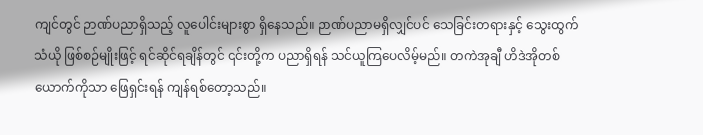ကျင်တွင် ဉာဏ်ပညာရှိသည့် လူပေါင်းများစွာ ရှိနေသည်။ ဉာဏ်ပညာမရှိလျှင်ပင် သေခြင်းတရားနှင့် သွေးထွက်သံယို ဖြစ်စဉ်မျိုးဖြင့် ရင်ဆိုင်ရချိန်တွင် ၎င်းတို့က ပညာရှိရန် သင်ယူကြပေလိမ့်မည်။ တကဲအုချီ ဟိဒဲအိုတစ်ယောက်ကိုသာ ဖြေရှင်းရန် ကျန်ရစ်တော့သည်။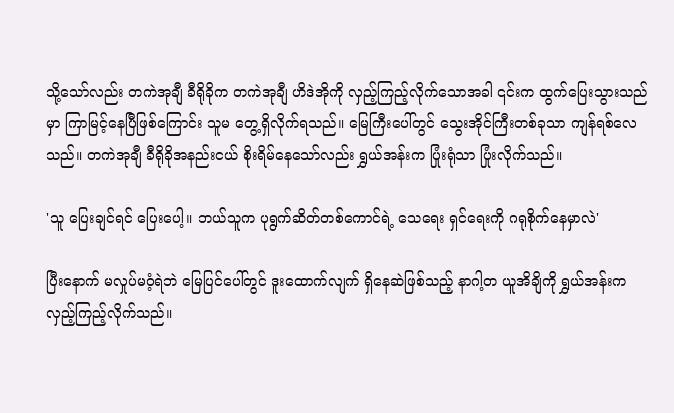သို့သော်လည်း တကဲအုချီ ခီရိုခိုက တကဲအုချီ ဟိဒဲအိုကို လှည့်ကြည့်လိုက်သောအခါ ၎င်းက ထွက်ပြေးသွားသည်မှာ ကြာမြင့်နေပြီဖြစ်ကြောင်း သူမ တွေ့ရှိလိုက်ရသည်။ မြေကြီးပေါ်တွင် သွေးအိုင်ကြီးတစ်ခုသာ ကျန်ရစ်လေသည်။ တကဲအုချီ ခီရိုခိုအနည်းငယ် စိုးရိမ်နေသော်လည်း ရွှယ်အန်းက ပြုံးရုံသာ ပြုံးလိုက်သည်။

'သူ ပြေးချင်ရင် ပြေးပေါ့။ ဘယ်သူက ပုရွက်ဆိတ်တစ်ကောင်ရဲ့ သေရေး ရှင်ရေးကို ဂရုစိုက်နေမှာလဲ'

ပြီးနောက် မလှုပ်မဝံ့ရဲဘဲ မြေပြင်ပေါ်တွင် ဒူးထောက်လျက် ရှိနေဆဲဖြစ်သည့် နာဂါ့တ ယူအိချိကို ရွှယ်အန်းက လှည့်ကြည့်လိုက်သည်။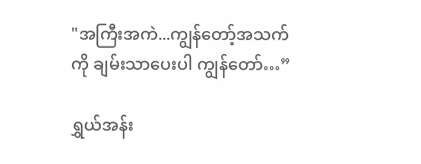"အကြီးအကဲ...ကျွန်တော့်အသက်ကို ချမ်းသာပေးပါ ကျွန်တော်…”

ရွှယ်အန်း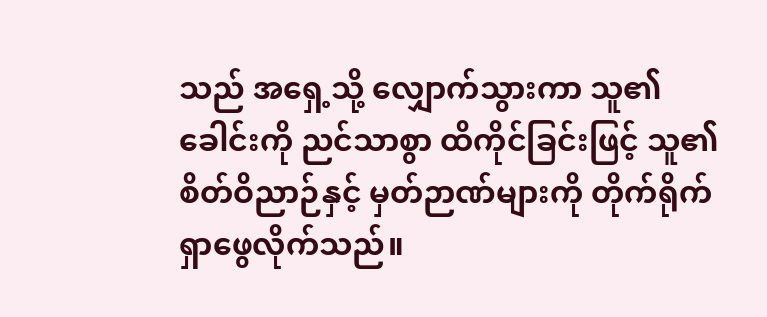သည် အရှေ့သို့ လျှောက်သွားကာ သူ၏ခေါင်းကို ညင်သာစွာ ထိကိုင်ခြင်းဖြင့် သူ၏စိတ်ဝိညာဉ်နှင့် မှတ်ဉာဏ်များကို တိုက်ရိုက် ရှာဖွေလိုက်သည်။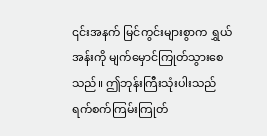၎င်းအနက် မြင်ကွင်းများစွာက ရွှယ်အန်းကို မျက်မှောင်ကြုတ်သွားစေသည်။ ဤဘုန်းကြီးသုံးပါးသည် ရက်စက်ကြမ်းကြုတ်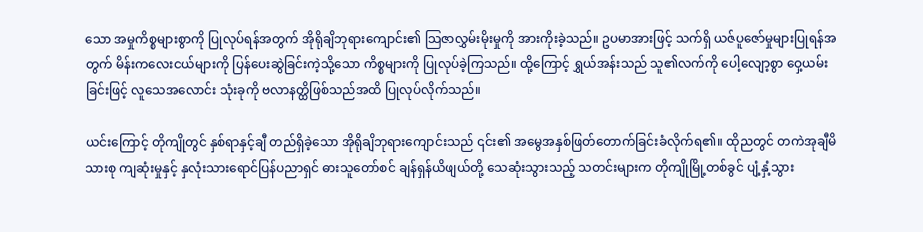သော အမှုကိစ္စများစွာကို ပြုလုပ်ရန်အတွက် အိုရိုချိဘုရားကျောင်း၏ သြဇာလွှမ်းမိုးမှုကို အားကိုးခဲ့သည်။ ဥပမာအားဖြင့် သက်ရှိ ယဇ်ပူဇော်မှုများပြုရန်အတွက် မိန်းကလေးငယ်များကို ပြန်ပေးဆွဲခြင်းကဲ့သို့သော ကိစ္စများကို ပြုလုပ်ခဲ့ကြသည်။ ထို့ကြောင့် ရွှယ်အန်းသည် သူ၏လက်ကို ပေါ့လျော့စွာ ဝှေ့ယမ်းခြင်းဖြင့် လူသေအလောင်း သုံးခုကို ဗလာနတ္ထိဖြစ်သည်အထိ ပြုလုပ်လိုက်သည်။

ယင်းကြောင့် တိုကျိုတွင် နှစ်ရာနှင့်ချီ တည်ရှိခဲ့သော အိုရိုချိဘုရားကျောင်းသည် ၎င်း၏ အမွေအနှစ်ဖြတ်တောက်ခြင်းခံလိုက်ရ၏။ ထိုညတွင် တကဲအုချီမိသားစု ကျဆုံးမှုနှင့် နှလုံးသားရောင်ပြန်ပညာရှင် ဓားသူတော်စင် ချန်ရှန်ယိဖျယ်တို့ သေဆုံးသွားသည့် သတင်းများက တိုကျိုမြို့တစ်ခွင် ပျံ့နှံ့သွား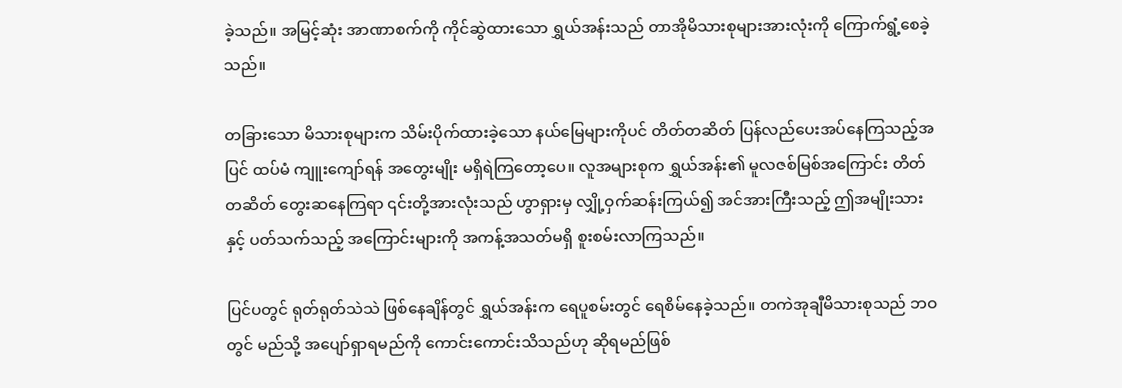ခဲ့သည်။ အမြင့်ဆုံး အာဏာစက်ကို ကိုင်ဆွဲထားသော ရွှယ်အန်းသည် တာအိုမိသားစုများအားလုံးကို ကြောက်ရွံ့စေခဲ့သည်။

တခြားသော မိသားစုများက သိမ်းပိုက်ထားခဲ့သော နယ်မြေများကိုပင် တိတ်တဆိတ် ပြန်လည်ပေးအပ်နေကြသည့်အပြင် ထပ်မံ ကျူးကျော်ရန် အတွေးမျိုး မရှိရဲကြတော့ပေ။ လူအများစုက ရွှယ်အန်း၏ မူလဇစ်မြစ်အကြောင်း တိတ်တဆိတ် တွေးဆနေကြရာ ၎င်းတို့အားလုံးသည် ဟွာရှားမှ လျှို့ဝှက်ဆန်းကြယ်၍ အင်အားကြီးသည့် ဤအမျိုးသားနှင့် ပတ်သက်သည့် အကြောင်းများကို အကန့်အသတ်မရှိ စူးစမ်းလာကြသည်။

ပြင်ပတွင် ရုတ်ရုတ်သဲသဲ ဖြစ်နေချိန်တွင် ရွှယ်အန်းက ရေပူစမ်းတွင် ရေစိမ်နေခဲ့သည်။ တကဲအုချီမိသားစုသည် ဘဝတွင် မည်သို့ အပျော်ရှာရမည်ကို ကောင်းကောင်းသိသည်ဟု ဆိုရမည်ဖြစ်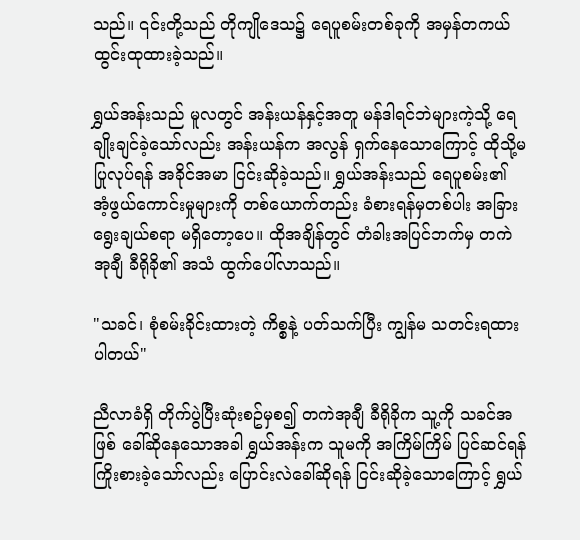သည်။ ၎င်းတို့သည် တိုကျိုဒေသ၌ ရေပူစမ်းတစ်ခုကို အမှန်တကယ် ထွင်းထုထားခဲ့သည်။

ရွှယ်အန်းသည် မူလတွင် အန်းယန်နှင့်အတူ မန်ဒါရင်ဘဲများကဲ့သို့ ရေချိုးချင်ခဲ့သော်လည်း အန်းယန်က အလွန် ရှက်နေသောကြောင့် ထိုသို့မပြုလုပ်ရန် အခိုင်အမာ ငြင်းဆိုခဲ့သည်။ ရွှယ်အန်းသည် ရေပူစမ်း၏ အံ့ဖွယ်ကောင်းမှုများကို တစ်ယောက်တည်း ခံစားရန်မှတစ်ပါး အခြား ရွေးချယ်စရာ မရှိတော့ပေ။ ထိုအချိန်တွင် တံခါးအပြင်ဘက်မှ တကဲအုချီ ခီရိုခို၏ အသံ ထွက်ပေါ်လာသည်။

"သခင်၊ စုံစမ်းခိုင်းထားတဲ့ ကိစ္စနဲ့ ပတ်သက်ပြီး ကျွန်မ သတင်းရထားပါတယ်"

ညီလာခံရှိ တိုက်ပွဲပြီးဆုံးစဥ်မှစ၍ တကဲအုချီ ခီရိုခိုက သူ့ကို သခင်အဖြစ် ခေါ်ဆိုနေသောအခါ ရွှယ်အန်းက သူမကို အကြိမ်ကြိမ် ပြင်ဆင်ရန် ကြိုးစားခဲ့သော်လည်း ပြောင်းလဲခေါ်ဆိုရန် ငြင်းဆိုခဲ့သောကြောင့် ရွှယ်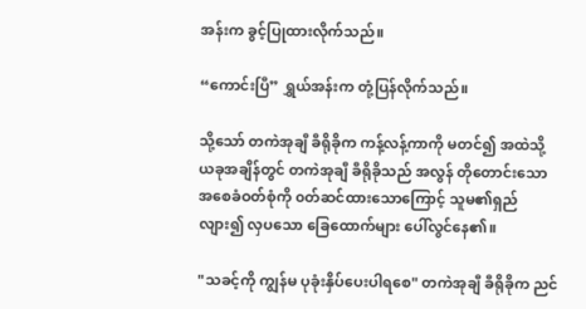အန်းက ခွင့်ပြုထားလိုက်သည်။

“ကောင်းပြီ” ရွှယ်အန်းက တုံ့ပြန်လိုက်သည်။

သို့သော် တကဲအုချီ ခီရိုခိုက ကန့်လန့်ကာကို မတင်၍ အထဲသို့ ယခုအချိန်တွင် တကဲအုချီ ခီရိုခိုသည် အလွန် တိုတောင်းသော အစေခံဝတ်စုံကို ၀တ်ဆင်ထားသောကြောင့် သူမ၏ရှည်လျား၍ လှပသော ခြေထောက်များ ပေါ်လွင်နေ၏။

"သခင့်ကို ကျွန်မ ပုခုံးနှိပ်ပေးပါရစေ" တကဲအုချီ ခီရိုခိုက ညင်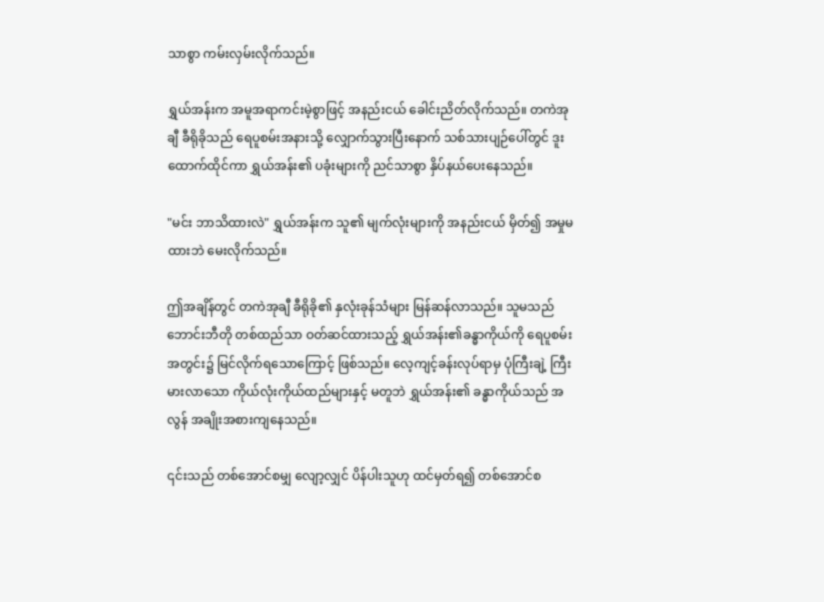သာစွာ ကမ်းလှမ်းလိုက်သည်။

ရွှယ်အန်းက အမူအရာကင်းမဲ့စွာဖြင့် အနည်းငယ် ခေါင်းညိတ်လိုက်သည်။ တကဲအုချီ ခီရိုခိုသည် ရေပူစမ်းအနားသို့ လျှောက်သွားပြီးနောက် သစ်သားပျဉ်ပေါ်တွင် ဒူးထောက်ထိုင်ကာ ရွှယ်အန်း၏ ပခုံးများကို ညင်သာစွာ နှိပ်နယ်ပေးနေသည်။

"မင်း ဘာသိထားလဲ" ရွှယ်အန်းက သူ၏ မျက်လုံးများကို အနည်းငယ် မှိတ်၍ အမှုမထားဘဲ မေးလိုက်သည်။

ဤအချိန်တွင် တကဲအုချီ ခီရိုခို၏ နှလုံးခုန်သံများ မြန်ဆန်လာသည်။ သူမသည် ဘောင်းဘီတို တစ်ထည်သာ ဝတ်ဆင်ထားသည့် ရွှယ်အန်း၏ခန္ဓာကိုယ်ကို ရေပူစမ်းအတွင်း၌ မြင်လိုက်ရသောကြောင့် ဖြစ်သည်။ လေ့ကျင့်ခန်းလုပ်ရာမှ ပုံကြီးချဲ့ ကြီးမားလာသော ကိုယ်လုံးကိုယ်ထည်များနှင့် မတူဘဲ ရွှယ်အန်း၏ ခန္ဓာကိုယ်သည် အလွန် အချိုးအစားကျနေသည်။

၎င်းသည် တစ်အောင်စမျှ လျော့လျှင် ပိန်ပါးသူဟု ထင်မှတ်ရ၍ တစ်အောင်စ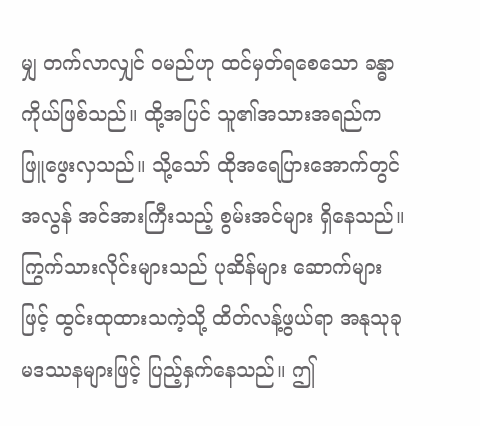မျှ တက်လာလျှင် ဝမည်ဟု ထင်မှတ်ရစေသော ခန္ဓာကိုယ်ဖြစ်သည်။ ထို့အပြင် သူ၏အသားအရည်က ဖြူဖွေးလှသည်။ သို့သော် ထိုအရေပြားအောက်တွင် အလွန် အင်အားကြီးသည့် စွမ်းအင်များ ရှိနေသည်။ ကြွက်သားလိုင်းများသည် ပုဆိန်များ ဆောက်များဖြင့် ထွင်းထုထားသကဲ့သို့ ထိတ်လန့်ဖွယ်ရာ အနုသုခုမဒဿနများဖြင့် ပြည့်နှက်နေသည်။ ဤ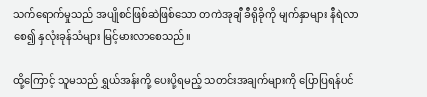သက်ရောက်မှုသည် အပျိုစင်ဖြစ်ဆဲဖြစ်သော တကဲအုချီ ခီရိုခိုကို မျက်နှာများ နီရဲလာစေ၍ နှလုံးခုန်သံများ မြင့်မားလာစေသည်။

ထို့ကြောင့် သူမသည် ရွှယ်အန်းကို့ ပေးပို့ရမည့် သတင်းအချက်များကို ပြောပြရန်ပင်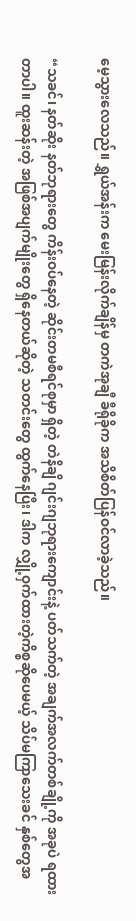မေ့သွားလေသည်။ ရွှယ်အန်းက မေးမြန်းလိုက်ချိန်မှ တကဲအုချီ ခီရိုခိုက အသိစိတ်ပြန်ဝင်လာခဲ့သည်။

“သခင်၊ နတ်ဆိုး နတ်ဘုရားတွေ ကိန်းဝပ်နေတဲ့ ဆိုင်းတမစီရင်စုမှာ ရှိတဲ့ တဲနိချိ ဂျင်းဂျဘုရားကျောင်းနဲ့ ပတ်သက်တဲ့ အချက်အလက်တစ်ချို့ကို အခုပဲ ရထားတာပါ။ ထူးဆန်းတဲ့ အဖြစ်အပျက်မျိုးတွေ ရှိနေတယ်ဆိုတဲ့ သတင်းတွေ ထွက်နေပြီး၊ ဒါက လျှို့ဝှက်ထားတဲ့ကိစ္စဆိုပေမယ့် သိပ်မကြာသေးခင် နှစ်တွေအ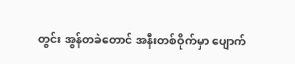တွင်း အွန်တခဲတောင် အနီးတစ်ဝိုက်မှာ ပျောက်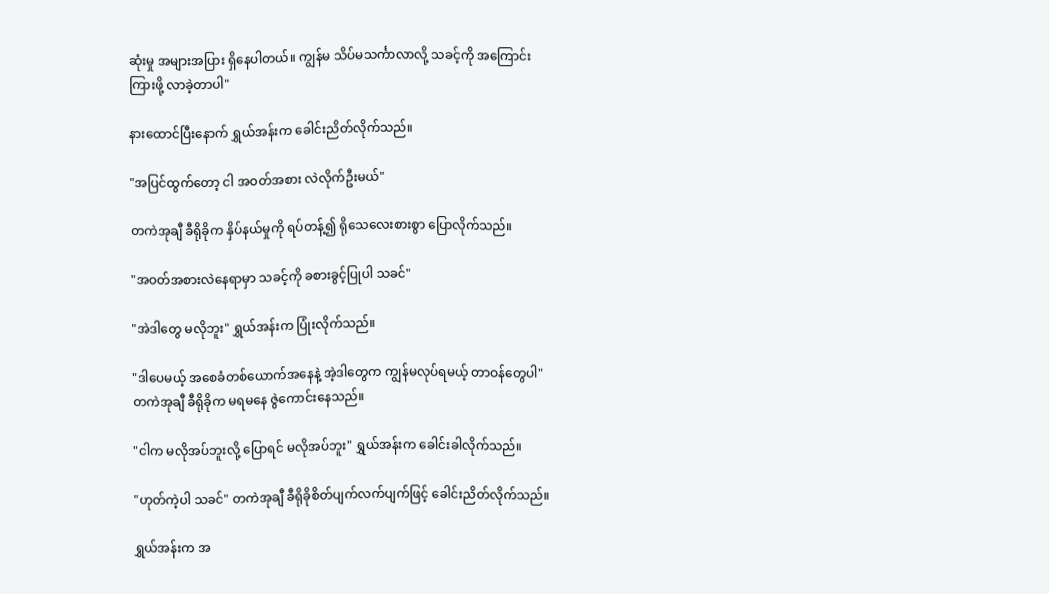ဆုံးမှု အများအပြား ရှိနေပါတယ်။ ကျွန်မ သိပ်မသင်္ကာလာလို့ သခင့်ကို အကြောင်းကြားဖို့ လာခဲ့တာပါ"

နားထောင်ပြီးနောက် ရွှယ်အန်းက ခေါင်းညိတ်လိုက်သည်။

"အပြင်ထွက်တော့ ငါ အဝတ်အစား လဲလိုက်ဦးမယ်"

တကဲအုချီ ခီရိုခိုက နှိပ်နယ်မှုကို ရပ်တန့်၍ ရိုသေလေးစားစွာ ပြောလိုက်သည်။

"အဝတ်အစားလဲနေရာမှာ သခင့်ကို ခစားခွင့်ပြုပါ သခင်"

"အဲဒါတွေ မလိုဘူး" ရွှယ်အန်းက ပြုံးလိုက်သည်။

"ဒါပေမယ့် အစေခံတစ်ယောက်အနေနဲ့ အဲ့ဒါတွေက ကျွန်မလုပ်ရမယ့် တာဝန်တွေပါ" တကဲအုချီ ခီရိုခိုက မရမနေ ဇွဲကောင်းနေသည်။

"ငါက မလိုအပ်ဘူးလို့ ပြောရင် မလိုအပ်ဘူး" ရွှယ်အန်းက ခေါင်းခါလိုက်သည်။

"ဟုတ်ကဲ့ပါ သခင်" တကဲအုချီ ခီရိုခိုစိတ်ပျက်လက်ပျက်ဖြင့် ခေါင်းညိတ်လိုက်သည်။

ရွှယ်အန်းက အ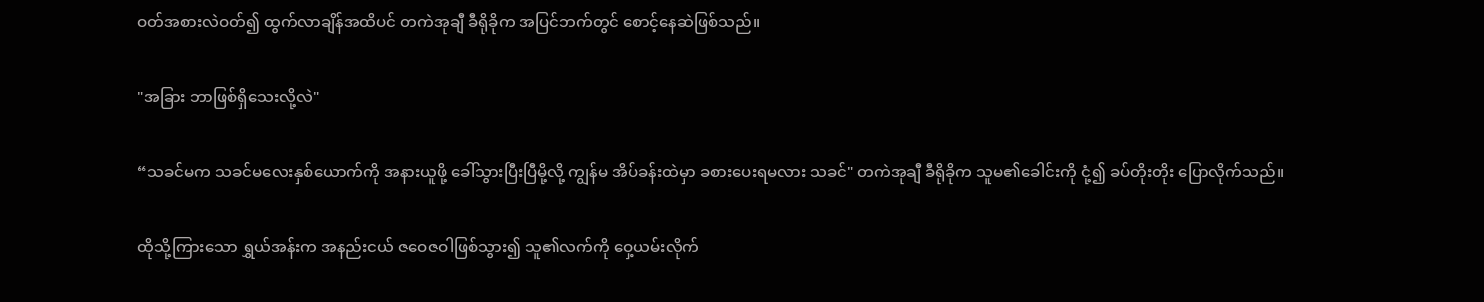ဝတ်အစားလဲဝတ်၍ ထွက်လာချိန်အထိပင် တကဲအုချီ ခီရိုခိုက အပြင်ဘက်တွင် စောင့်နေဆဲဖြစ်သည်။

"အခြား ဘာဖြစ်ရှိသေးလို့လဲ"

“သခင်မက သခင်မလေးနှစ်ယောက်ကို အနားယူဖို့ ခေါ်သွားပြီးပြီမို့လို့ ကျွန်မ အိပ်ခန်းထဲမှာ ခစားပေးရမလား သခင်" တကဲအုချီ ခီရိုခိုက သူမ၏ခေါင်းကို ငုံ့၍ ခပ်တိုးတိုး ပြောလိုက်သည်။

ထိုသို့ကြားသော ရွှယ်အန်းက အနည်းငယ် ဇဝေဇဝါဖြစ်သွား၍ သူ၏လက်ကို ဝှေ့ယမ်းလိုက်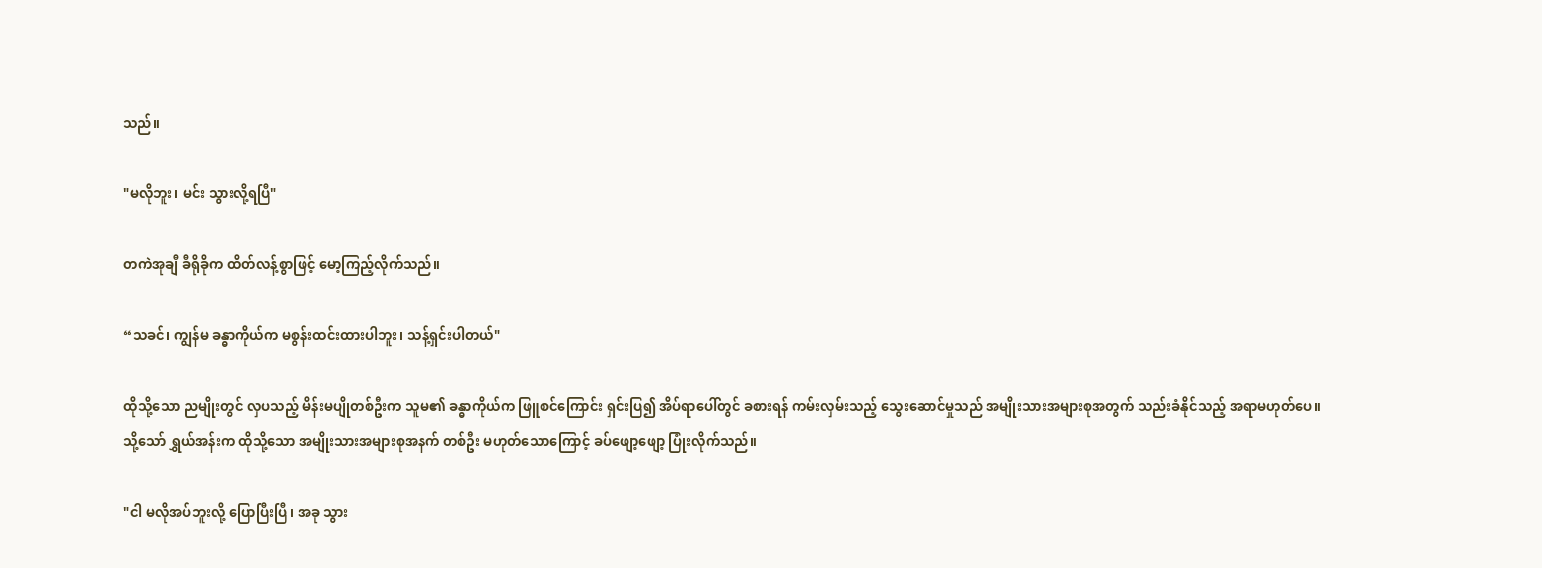သည်။

"မလိုဘူး၊ မင်း သွားလို့ရပြီ"

တကဲအုချီ ခီရိုခိုက ထိတ်လန့်စွာဖြင့် မော့ကြည့်လိုက်သည်။

“သခင်၊ ကျွန်မ ခန္ဓာကိုယ်က မစွန်းထင်းထားပါဘူး၊ သန့်ရှင်းပါတယ်"

ထိုသို့သော ညမျိုးတွင် လှပသည့် မိန်းမပျိုတစ်ဦးက သူမ၏ ခန္ဓာကိုယ်က ဖြူစင်ကြောင်း ရှင်းပြ၍ အိပ်ရာပေါ်တွင် ခစားရန် ကမ်းလှမ်းသည့် သွေးဆောင်မှုသည် အမျိုးသားအများစုအတွက် သည်းခံနိုင်သည့် အရာမဟုတ်ပေ။ သို့သော် ရွှယ်အန်းက ထိုသို့သော အမျိုးသားအများစုအနက် တစ်ဦး မဟုတ်သောကြောင့် ခပ်ဖျော့ဖျော့ ပြုံးလိုက်သည်။

"ငါ မလိုအပ်ဘူးလို့ ပြောပြီးပြီ၊ အခု သွား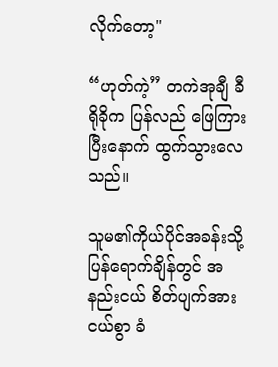လိုက်တော့"

“ဟုတ်ကဲ့” တကဲအုချီ ခီရိုခိုက ပြန်လည် ဖြေကြားပြီးနောက် ထွက်သွားလေသည်။

သူမ၏ကိုယ်ပိုင်အခန်းသို့ ပြန်ရောက်ချိန်တွင် အနည်းငယ် စိတ်ပျက်အားငယ်စွာ ခံ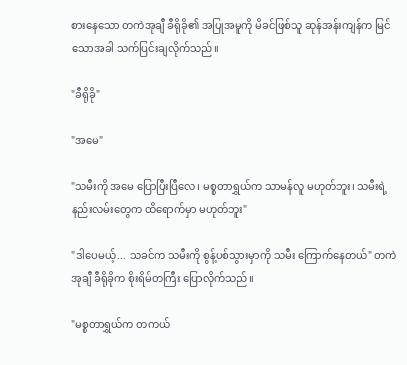စားနေသော တကဲအုချီ ခီရိုခို၏ အပြုအမူကို မိခင်ဖြစ်သူ ဆုန်အန်းကျန်က မြင်သောအခါ သက်ပြင်းချလိုက်သည်။

"ခီရိုခို"

"အမေ"

"သမီးကို အမေ ပြောပြီးပြီလေ၊ မစ္စတာရွှယ်က သာမန်လူ မဟုတ်ဘူး၊ သမီးရဲ့ နည်းလမ်းတွေက ထိရောက်မှာ မဟုတ်ဘူး"

"ဒါပေမယ့်... သခင်က သမီးကို စွန့်ပစ်သွားမှာကို သမီး ကြောက်နေတယ်" တကဲအုချီ ခီရိုခိုက စိုးရိမ်တကြီး ပြောလိုက်သည်။

"မစ္စတာရွှယ်က တကယ်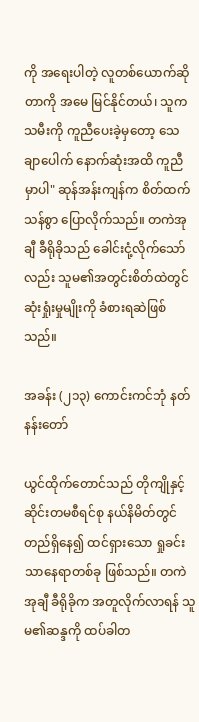ကို အရေးပါတဲ့ လူတစ်ယောက်ဆိုတာကို အမေ မြင်နိုင်တယ်၊ သူက သမီးကို ကူညီပေးခဲ့မှတော့ သေချာပေါက် နောက်ဆုံးအထိ ကူညီမှာပါ" ဆုန်အန်းကျန်က စိတ်ထက်သန်စွာ ပြောလိုက်သည်။ တကဲအုချီ ခီရိုခိုသည် ခေါင်းငုံ့လိုက်သော်လည်း သူမ၏အတွင်းစိတ်ထဲတွင် ဆုံးရှုံးမှုမျိုးကို ခံစားရဆဲဖြစ်သည်။

အခန်း (၂၁၃) ကောင်းကင်ဘုံ နတ်နန်းတော်

ယွင်ထိုက်တောင်သည် တိုကျိုနှင့် ဆိုင်းတမစီရင်စု နယ်နိမိတ်တွင် တည်ရှိနေ၍ ထင်ရှားသော ရှုခင်းသာနေရာတစ်ခု ဖြစ်သည်။ တကဲအုချီ ခီရိုခိုက အတူလိုက်လာရန် သူမ၏ဆန္ဒကို ထပ်ခါတ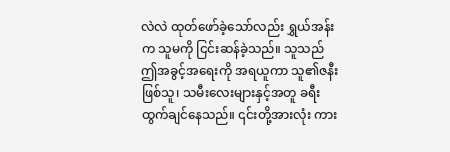လဲလဲ ထုတ်ဖော်ခဲ့သော်လည်း ရွှယ်အန်းက သူမကို ငြင်းဆန်ခဲ့သည်။ သူသည် ဤအခွင့်အရေးကို အရယူကာ သူ၏ဇနီးဖြစ်သူ၊ သမီးလေးများနှင့်အတူ ခရီးထွက်ချင်နေသည်။ ၎င်းတို့အားလုံး ကား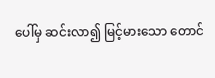ပေါ်မှ ဆင်းလာ၍ မြင့်မားသော တောင်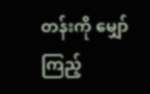တန်းကို မျှော်ကြည့်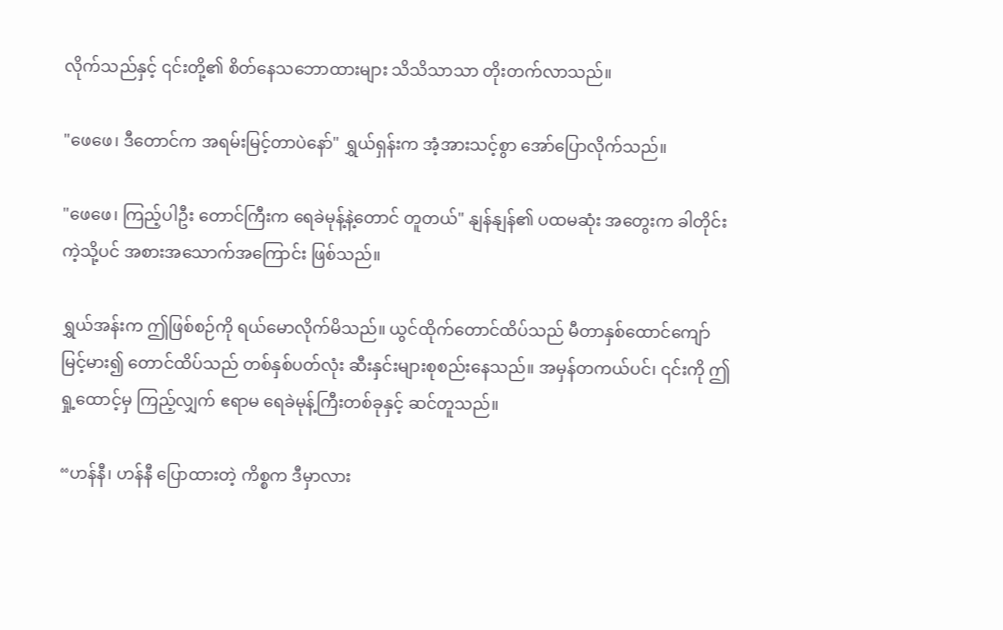လိုက်သည်နှင့် ၎င်းတို့၏ စိတ်နေသဘောထားများ သိသိသာသာ တိုးတက်လာသည်။

"ဖေဖေ၊ ဒီတောင်က အရမ်းမြင့်တာပဲနော်" ရွှယ်ရှန်းက အံ့အားသင့်စွာ အော်ပြောလိုက်သည်။

"ဖေဖေ၊ ကြည့်ပါဦး တောင်ကြီးက ရေခဲမုန့်နဲ့တောင် တူတယ်" နျန်နျန်၏ ပထမဆုံး အတွေးက ခါတိုင်းကဲ့သို့ပင် အစားအသောက်အကြောင်း ဖြစ်သည်။

ရွှယ်အန်းက ဤဖြစ်စဉ်ကို ရယ်မောလိုက်မိသည်။ ယွင်ထိုက်တောင်ထိပ်သည် မီတာနှစ်ထောင်ကျော်မြင့်မား၍ တောင်ထိပ်သည် တစ်နှစ်ပတ်လုံး ဆီးနှင်းများစုစည်းနေသည်။ အမှန်တကယ်ပင်၊ ၎င်းကို ဤရှု့ထောင့်မှ ကြည့်လျှက် ဧရာမ ရေခဲမုန့်ကြီးတစ်ခုနှင့် ဆင်တူသည်။

“ဟန်နီ၊ ဟန်နီ ပြောထားတဲ့ ကိစ္စက ဒီမှာလား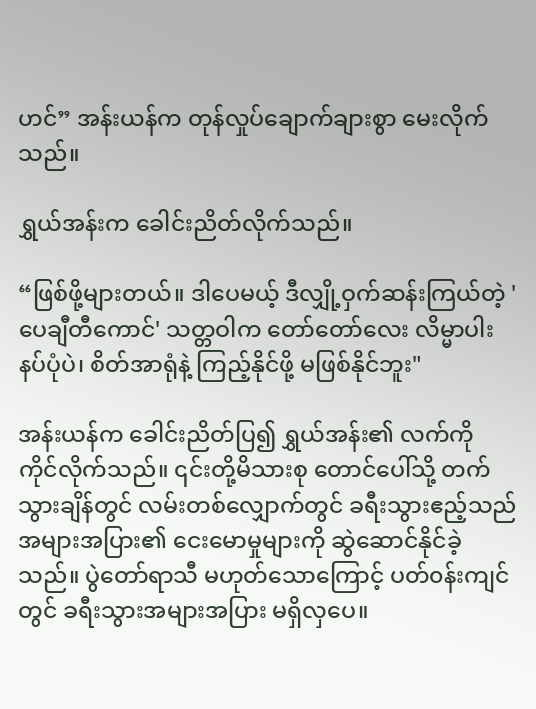ဟင်” အန်းယန်က တုန်လှုပ်ချောက်ချားစွာ မေးလိုက်သည်။

ရွှယ်အန်းက ခေါင်းညိတ်လိုက်သည်။

“ဖြစ်ဖို့များတယ်။ ဒါပေမယ့် ဒီလျှို့ဝှက်ဆန်းကြယ်တဲ့ 'ပေချီတီကောင်' သတ္တဝါက တော်တော်လေး လိမ္မာပါးနပ်ပုံပဲ၊ စိတ်အာရုံနဲ့ ကြည့်နိုင်ဖို့ မဖြစ်နိုင်ဘူး"

အန်းယန်က ခေါင်းညိတ်ပြ၍ ရွှယ်အန်း၏ လက်ကို ကိုင်လိုက်သည်။ ၎င်းတို့မိသားစု တောင်ပေါ်သို့ တက်သွားချိန်တွင် လမ်းတစ်လျှောက်တွင် ခရီးသွားဧည့်သည်အများအပြား၏ ငေးမောမှုများကို ဆွဲဆောင်နိုင်ခဲ့သည်။ ပွဲတော်ရာသီ မဟုတ်သောကြောင့် ပတ်၀န်းကျင်တွင် ခရီးသွားအများအပြား မရှိလှပေ။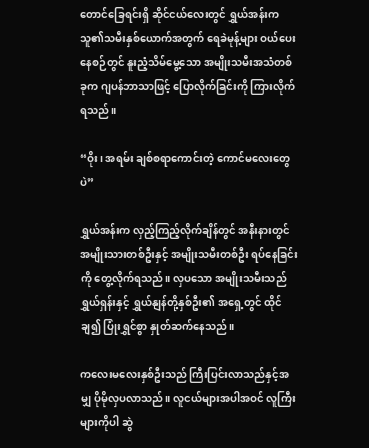တောင်ခြေရင်းရှိ ဆိုင်ငယ်လေးတွင် ရွှယ်အန်းက သူ၏သမီးနှစ်ယောက်အတွက် ရေခဲမုန့်များ ဝယ်ပေးနေစဉ်တွင် နူးညံ့သိမ်မွေ့သော အမျိုးသမီးအသံတစ်ခုက ဂျပန်ဘာသာဖြင့် ပြောလိုက်ခြင်းကို ကြားလိုက်ရသည်။

“ဝိုး၊ အရမ်း ချစ်စရာကောင်းတဲ့ ကောင်မလေးတွေပဲ”

ရွှယ်အန်းက လှည့်ကြည့်လိုက်ချိန်တွင် အနီးနားတွင် အမျိုးသားတစ်ဦးနှင့် အမျိုးသမီးတစ်ဦး ရပ်နေခြင်းကို တွေ့လိုက်ရသည်။ လှပသော အမျိုးသမီးသည် ရွှယ်ရှန်းနှင့် ရွှယ်နျန်တို့နှစ်ဦး၏ အရှေ့တွင် ထိုင်ချ၍ ပြုံးရွှင်စွာ နှုတ်ဆက်နေသည်။

ကလေးမလေးနှစ်ဦးသည် ကြီးပြင်းလာသည်နှင့်အမျှ ပိုမိုလှပလာသည်။ လူငယ်များအပါအဝင် လူကြီးများကိုပါ ဆွဲ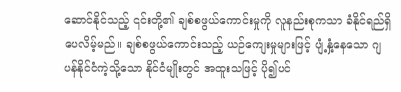ဆောင်နိုင်သည့် ၎င်းတို့၏ ချစ်စဖွယ်ကောင်းမှုကို လူနည်းစုကသာ ခံနိုင်ရည်ရှိပေလိမ့်မည်။ ချစ်စဖွယ်ကောင်းသည့် ယဉ်ကျေးမှုများဖြင့် ပျံ့နှံ့နေသော ဂျပန်နိုင်ငံကဲ့သို့သော နိုင်ငံမျိုးတွင် အထူးသဖြင့် ပို၍ပင်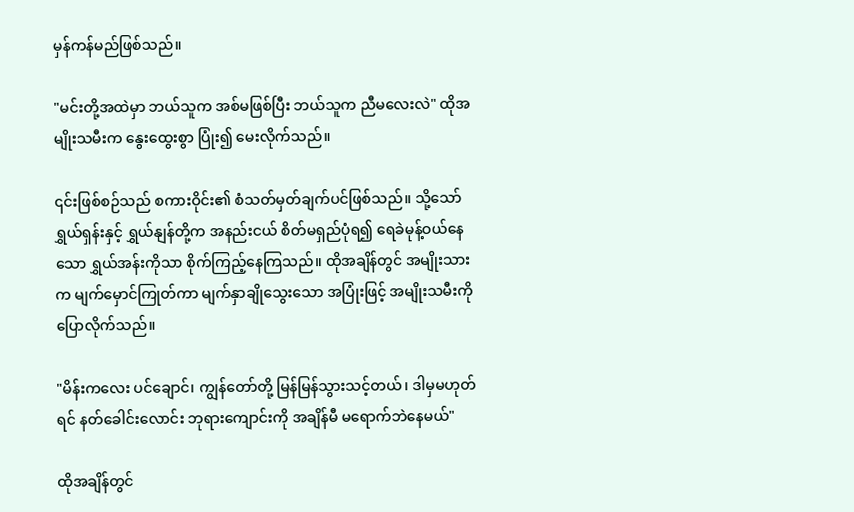မှန်ကန်မည်ဖြစ်သည်။

"မင်းတို့အထဲမှာ ဘယ်သူက အစ်မဖြစ်ပြီး ဘယ်သူက ညီမလေးလဲ" ထိုအမျိုးသမီးက နွေးထွေးစွာ ပြုံး၍ မေးလိုက်သည်။

၎င်းဖြစ်စဉ်သည် စကားဝိုင်း၏ စံသတ်မှတ်ချက်ပင်ဖြစ်သည်။ သို့သော် ရွှယ်ရှန်းနှင့် ရွှယ်နျန်တို့က အနည်းငယ် စိတ်မရှည်ပုံရ၍ ရေခဲမုန့်ဝယ်နေသော ရွှယ်အန်းကိုသာ စိုက်ကြည့်နေကြသည်။ ထိုအချိန်တွင် အမျိုးသားက မျက်မှောင်ကြုတ်ကာ မျက်နှာချိုသွေးသော အပြုံးဖြင့် အမျိုးသမီးကို ပြောလိုက်သည်။

"မိန်းကလေး ပင်ချောင်၊ ကျွန်တော်တို့ မြန်မြန်သွားသင့်တယ်၊ ဒါမှမဟုတ်ရင် နတ်ခေါင်းလောင်း ဘုရားကျောင်းကို အချိန်မီ မရောက်ဘဲနေမယ်"

ထိုအချိန်တွင်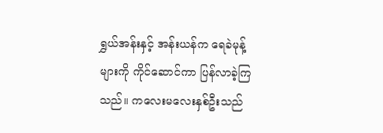ရွှယ်အန်းနှင့် အန်းယန်က ရေခဲမုန့်များကို ကိုင်ဆောင်ကာ ပြန်လာခဲ့ကြသည်။ ကလေးမလေးနှစ်ဦးသည်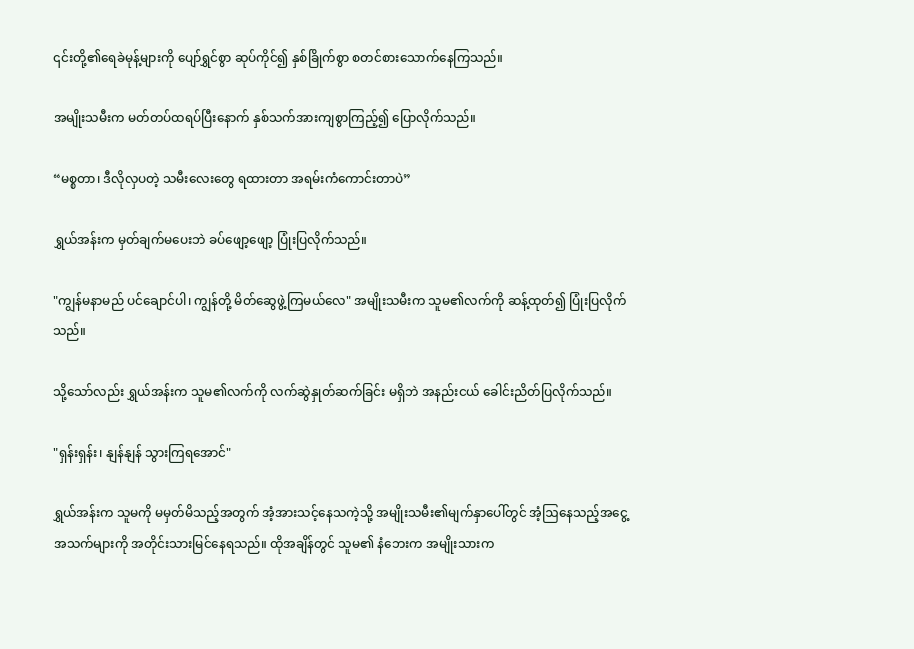၎င်းတို့၏ရေခဲမုန့်များကို ပျော်ရွှင်စွာ ဆုပ်ကိုင်၍ နှစ်ခြိုက်စွာ စတင်စားသောက်နေကြသည်။

အမျိုးသမီးက မတ်တပ်ထရပ်ပြီးနောက် နှစ်သက်အားကျစွာကြည့်၍ ပြောလိုက်သည်။

“မစ္စတာ၊ ဒီလိုလှပတဲ့ သမီးလေးတွေ ရထားတာ အရမ်းကံကောင်းတာပဲ”

ရွှယ်အန်းက မှတ်ချက်မပေးဘဲ ခပ်ဖျော့ဖျော့ ပြုံးပြလိုက်သည်။

"ကျွန်မနာမည် ပင်ချောင်ပါ၊ ကျွန်တို့ မိတ်ဆွေဖွဲ့ကြမယ်လေ" အမျိုးသမီးက သူမ၏လက်ကို ဆန့်ထုတ်၍ ပြုံးပြလိုက်သည်။

သို့သော်လည်း ရွှယ်အန်းက သူမ၏လက်ကို လက်ဆွဲနှုတ်ဆက်ခြင်း မရှိဘဲ အနည်းငယ် ခေါင်းညိတ်ပြလိုက်သည်။

"ရှန်းရှန်း၊ နျန်နျန် သွားကြရအောင်"

ရွှယ်အန်းက သူမကို မမှတ်မိသည့်အတွက် အံ့အားသင့်နေသကဲ့သို့ အမျိုးသမီး၏မျက်နှာပေါ်တွင် အံ့ဩနေသည့်အငွေ့အသက်များကို အတိုင်းသားမြင်နေရသည်။ ထိုအချိန်တွင် သူမ၏ နံဘေးက အမျိုးသားက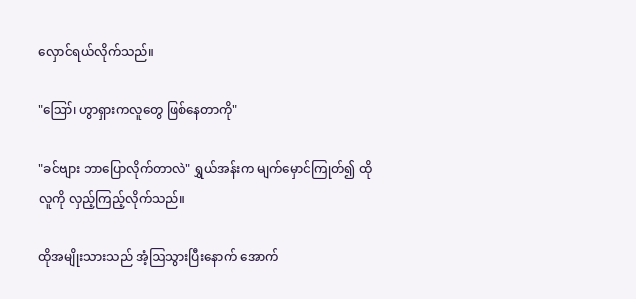လှောင်ရယ်လိုက်သည်။

"ဪ၊ ဟွာရှားကလူတွေ ဖြစ်နေတာကို"

"ခင်ဗျား ဘာပြောလိုက်တာလဲ" ရွှယ်အန်းက မျက်မှောင်ကြုတ်၍ ထိုလူကို လှည့်ကြည့်လိုက်သည်။

ထိုအမျိုးသားသည် အံ့ဩသွားပြီးနောက် အောက်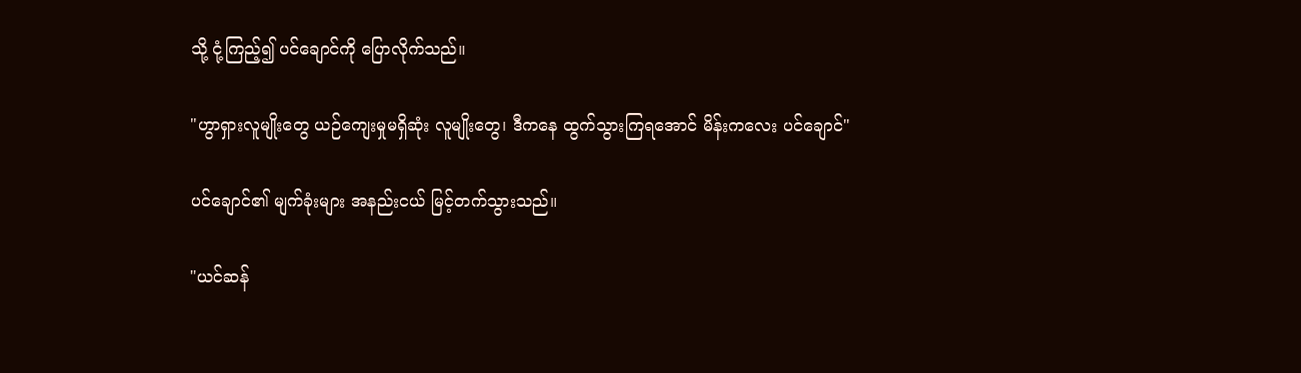သို့ ငုံ့ကြည့်၍ ပင်ချောင်ကို ပြောလိုက်သည်။

"ဟွာရှားလူမျိုးတွေ ယဉ်ကျေးမှုမရှိဆုံး လူမျိုးတွေ၊ ဒီကနေ ထွက်သွားကြရအောင် မိန်းကလေး ပင်ချောင်"

ပင်ချောင်၏ မျက်ခုံးများ အနည်းငယ် မြင့်တက်သွားသည်။

"ယင်ဆန်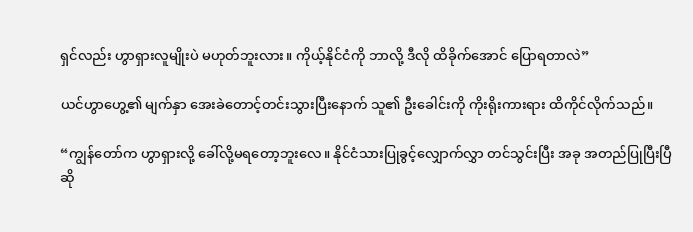ရှင်လည်း ဟွာရှားလူမျိုးပဲ မဟုတ်ဘူးလား။ ကိုယ့်နိုင်ငံကို ဘာလို့ ဒီလို ထိခိုက်အောင် ပြောရတာလဲ”

ယင်ဟွာဟွေ့၏ မျက်နှာ အေးခဲတောင့်တင်းသွားပြီးနောက် သူ၏ ဦးခေါင်းကို ကိုးရိုးကားရား ထိကိုင်လိုက်သည်။

“ကျွန်တော်က ဟွာရှားလို့ ခေါ်လို့မရတော့ဘူးလေ။ နိုင်ငံသားပြုခွင့်လျှောက်လွှာ တင်သွင်းပြီး အခု အတည်ပြုပြီးပြီဆို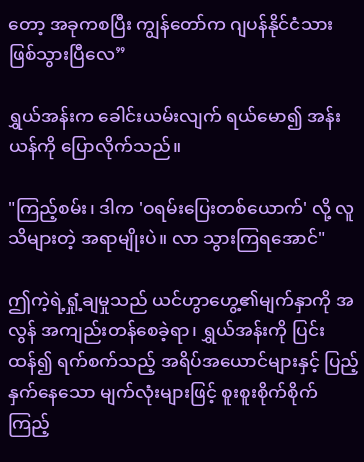တော့ အခုကစပြီး ကျွန်တော်က ဂျပန်နိုင်ငံသား ဖြစ်သွားပြီလေ”

ရွှယ်အန်းက ခေါင်းယမ်းလျက် ရယ်မော၍ အန်းယန်ကို ပြောလိုက်သည်။

"ကြည့်စမ်း၊ ဒါက 'ဝရမ်းပြေးတစ်ယောက်' လို့ လူသိများတဲ့ အရာမျိုးပဲ။ လာ သွားကြရအောင်"

ဤကဲ့ရဲ့ရှုံ့ချမှုသည် ယင်ဟွာဟွေ့၏မျက်နှာကို အလွန် အကျည်းတန်စေခဲ့ရာ၊ ရွှယ်အန်းကို ပြင်းထန်၍ ရက်စက်သည့် အရိပ်အယောင်များနှင့် ပြည့်နှက်နေသော မျက်လုံးများဖြင့် စူးစူးစိုက်စိုက် ကြည့်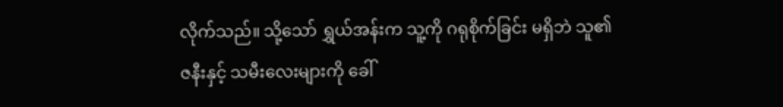လိုက်သည်။ သို့သော် ရွှယ်အန်းက သူ့ကို ဂရုစိုက်ခြင်း မရှိဘဲ သူ၏ဇနီးနှင့် သမီးလေးများကို ခေါ်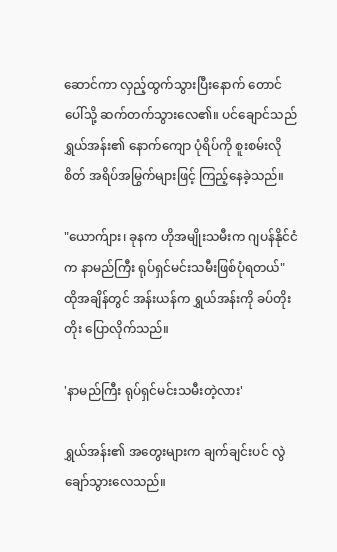ဆောင်ကာ လှည့်ထွက်သွားပြီးနောက် တောင်ပေါ်သို့ ဆက်တက်သွားလေ၏။ ပင်ချောင်သည် ရွှယ်အန်း၏ နောက်ကျော ပုံရိပ်ကို စူးစမ်းလိုစိတ် အရိပ်အမြွက်များဖြင့် ကြည့်နေခဲ့သည်။

"ယောက်ျား၊ ခုနက ဟိုအမျိုးသမီးက ဂျပန်နိုင်ငံက နာမည်ကြီး ရုပ်ရှင်မင်းသမီးဖြစ်ပုံရတယ်" ထိုအချိန်တွင် အန်းယန်က ရွှယ်အန်းကို ခပ်တိုးတိုး ပြောလိုက်သည်။

'နာမည်ကြီး ရုပ်ရှင်မင်းသမီးတဲ့လား'

ရွှယ်အန်း၏ အတွေးများက ချက်ချင်းပင် လွဲချော်သွားလေသည်။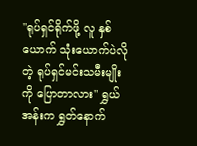"ရုပ်ရှင်ရိုက်ဖို့ လူ နှစ်ယောက် သုံးယောက်ပဲလိုတဲ့ ရုပ်ရှင်မင်းသမီးမျိုးကို ပြောတာလား" ရွှယ်အန်းက ရွှတ်နောက်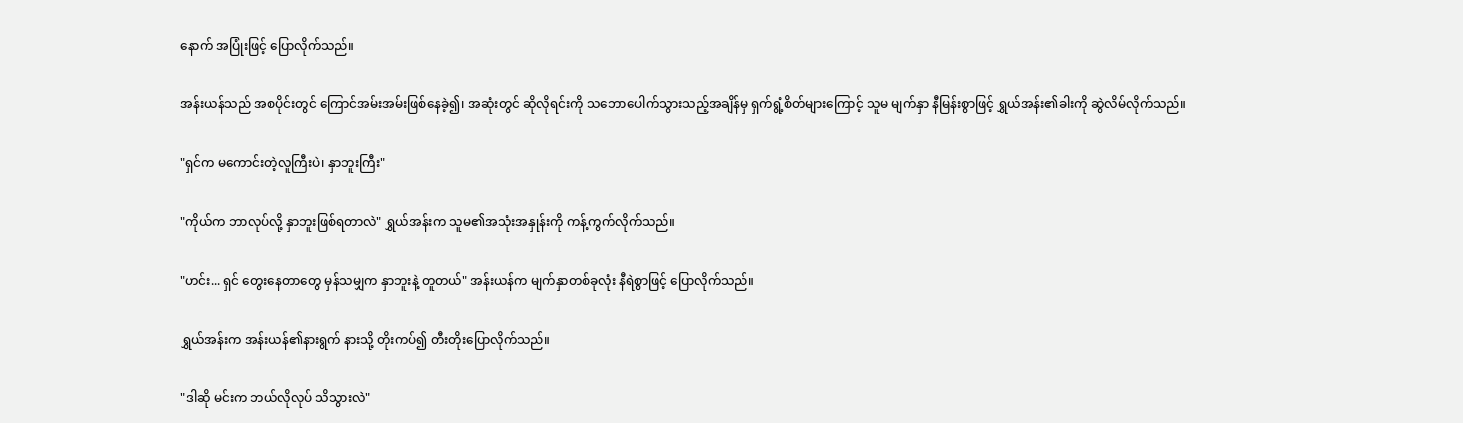နောက် အပြုံးဖြင့် ပြောလိုက်သည်။

အန်းယန်သည် အစပိုင်းတွင် ကြောင်အမ်းအမ်းဖြစ်နေခဲ့၍၊ အဆုံးတွင် ဆိုလိုရင်းကို သဘောပေါက်သွားသည့်အချိန်မှ ရှက်ရွံ့စိတ်များကြောင့် သူမ မျက်နှာ နီမြန်းစွာဖြင့် ရွှယ်အန်း၏ခါးကို ဆွဲလိမ်လိုက်သည်။

"ရှင်က မကောင်းတဲ့လူကြီးပဲ၊ နှာဘူးကြီး"

"ကိုယ်က ဘာလုပ်လို့ နှာဘူးဖြစ်ရတာလဲ" ရွှယ်အန်းက သူမ၏အသုံးအနှုန်းကို ကန့်ကွက်လိုက်သည်။

"ဟင်း... ရှင် တွေးနေတာတွေ မှန်သမျှက နှာဘူးနဲ့ တူတယ်" အန်းယန်က မျက်နှာတစ်ခုလုံး နီရဲစွာဖြင့် ပြောလိုက်သည်။

ရွှယ်အန်းက အန်းယန်၏နားရွက် နားသို့ တိုးကပ်၍ တီးတိုးပြောလိုက်သည်။

"ဒါဆို မင်းက ဘယ်လိုလုပ် သိသွားလဲ"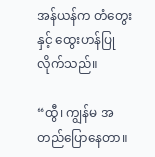အန်ယန်က တံတွေးနှင့် ထွေးဟန်ပြုလိုက်သည်။

“ထွီ၊ ကျွန်မ အတည်ပြောနေတာ။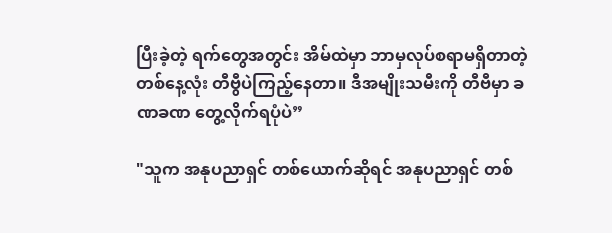ပြီးခဲ့တဲ့ ရက်တွေအတွင်း အိမ်ထဲမှာ ဘာမှလုပ်စရာမရှိတာတဲ့ တစ်နေ့လုံး တီဗွီပဲကြည့်နေတာ။ ဒီအမျိုးသမီးကို တီဗီမှာ ခဏခဏ တွေ့လိုက်ရပုံပဲ”

"သူက အနုပညာရှင် တစ်ယောက်ဆိုရင် အနုပညာရှင် တစ်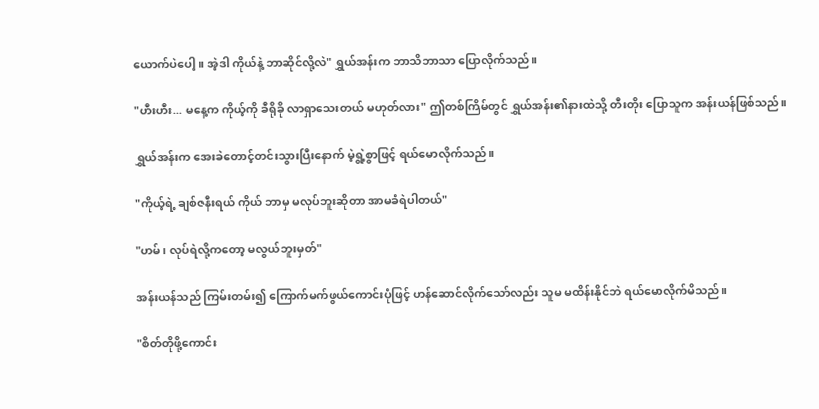ယောက်ပဲပေါ့။ အဲ့ဒါ ကိုယ်နဲ့ ဘာဆိုင်လို့လဲ" ရွှယ်အန်းက ဘာသိဘာသာ ပြောလိုက်သည်။

"ဟီးဟီး... မနေ့က ကိုယ့်ကို ခီရိုခို လာရှာသေးတယ် မဟုတ်လား" ဤတစ်ကြိမ်တွင် ရွှယ်အန်း၏နားထဲသို့ တီးတိုး ပြောသူက အန်းယန်ဖြစ်သည်။

ရွှယ်အန်းက အေးခဲတောင့်တင်းသွားပြီးနောက် မဲ့ရွဲ့စွာဖြင့် ရယ်မောလိုက်သည်။

"ကိုယ့်ရဲ့ ချစ်ဇနီးရယ် ကိုယ် ဘာမှ မလုပ်ဘူးဆိုတာ အာမခံရဲပါတယ်"

"ဟမ်၊ လုပ်ရဲလို့ကတော့ မလွယ်ဘူးမှတ်"

အန်းယန်သည် ကြမ်းတမ်း၍ ကြောက်မက်ဖွယ်ကောင်းပုံဖြင့် ဟန်ဆောင်လိုက်သော်လည်း သူမ မထိန်းနိုင်ဘဲ ရယ်မောလိုက်မိသည်။

"စိတ်တိုဖို့ကောင်း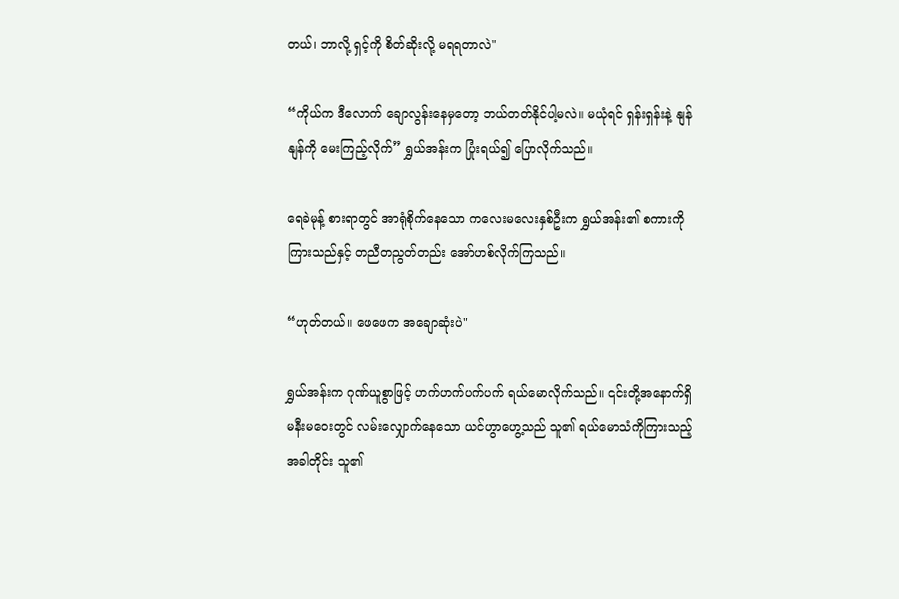တယ်၊ ဘာလို့ ရှင့်ကို စိတ်ဆိုးလို့ မရရတာလဲ"

“ကိုယ်က ဒီလောက် ချောလွန်းနေမှတော့ ဘယ်တတ်နိုင်ပါ့မလဲ။ မယုံရင် ရှန်းရှန်းနဲ့ နျန်နျန်ကို မေးကြည့်လိုက်” ရွှယ်အန်းက ပြုံးရယ်၍ ပြောလိုက်သည်။

ရေခဲမုန့် စားရာတွင် အာရုံစိုက်နေသော ကလေးမလေးနှစ်ဦးက ရွှယ်အန်း၏ စကားကိုကြားသည်နှင့် တညီတညွတ်တည်း အော်ဟစ်လိုက်ကြသည်။

“ဟုတ်တယ်။ ဖေဖေက အချောဆုံးပဲ"

ရွှယ်အန်းက ဂုဏ်ယူစွာဖြင့် ဟက်ဟက်ပက်ပက် ရယ်မောလိုက်သည်။ ၎င်းတို့အနောက်ရှိ မနီးမဝေးတွင် လမ်းလျှောက်နေသော ယင်ဟွာဟွေ့သည် သူ၏ ရယ်မောသံကိုကြားသည့်အခါတိုင်း သူ၏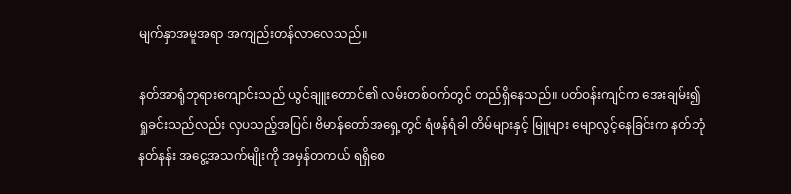မျက်နှာအမူအရာ အကျည်းတန်လာလေသည်။

နတ်အာရုံဘုရားကျောင်းသည် ယွင်ချူးတောင်၏ လမ်းတစ်ဝက်တွင် တည်ရှိနေသည်။ ပတ်ဝန်းကျင်က အေးချမ်း၍ ရှုခင်းသည်လည်း လှပသည့်အပြင်၊ ဗိမာန်တော်အရှေ့တွင် ရံဖန်ရံခါ တိမ်များနှင့် မြူများ မျောလွင့်နေခြင်းက နတ်ဘုံနတ်နန်း အငွေ့အသက်မျိုးကို အမှန်တကယ် ရရှိစေ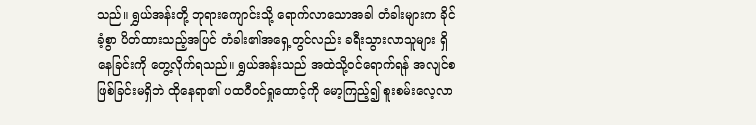သည်။ ရွှယ်အန်းတို့ ဘုရားကျောင်းသို့ ရောက်လာသောအခါ တံခါးများက ခိုင်ခံ့စွာ ပိတ်ထားသည့်အပြင် တံခါး၏အရှေ့တွင်လည်း ခရီးသွားလာသူများ ရှိနေခြင်းကို တွေ့လိုက်ရသည်။ ရွှယ်အန်းသည် အထဲသို့ဝင်ရောက်ရန် အလျင်စဖြစ်ခြင်းမရှိဘဲ ထိုနေရာ၏ ပထဝီဝင်ရှုထောင့်ကို မော့ကြည့်၍ စူးစမ်းလေ့လာ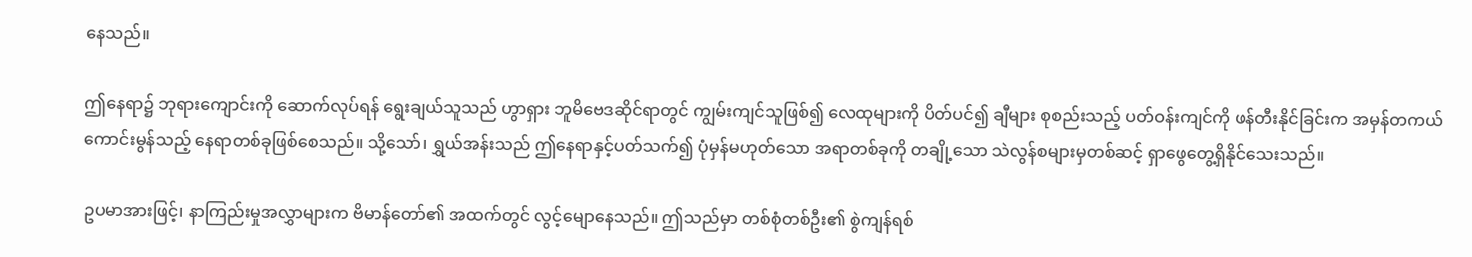နေသည်။

ဤနေရာ၌ ဘုရားကျောင်းကို ဆောက်လုပ်ရန် ရွေးချယ်သူသည် ဟွာရှား ဘူမိဗေဒဆိုင်ရာတွင် ကျွမ်းကျင်သူဖြစ်၍ လေထုများကို ပိတ်ပင်၍ ချီများ စုစည်းသည့် ပတ်ဝန်းကျင်ကို ဖန်တီးနိုင်ခြင်းက အမှန်တကယ် ကောင်းမွန်သည့် နေရာတစ်ခုဖြစ်စေသည်။ သို့သော်၊ ရွှယ်အန်းသည် ဤနေရာနှင့်ပတ်သက်၍ ပုံမှန်မဟုတ်သော အရာတစ်ခုကို တချို့သော သဲလွန်စများမှတစ်ဆင့် ရှာဖွေတွေ့ရှိနိုင်သေးသည်။

ဥပမာအားဖြင့်၊ နာကြည်းမှုအလွှာများက ဗိမာန်တော်၏ အထက်တွင် လွင့်မျောနေသည်။ ဤသည်မှာ တစ်စုံတစ်ဦး၏ စွဲကျန်ရစ်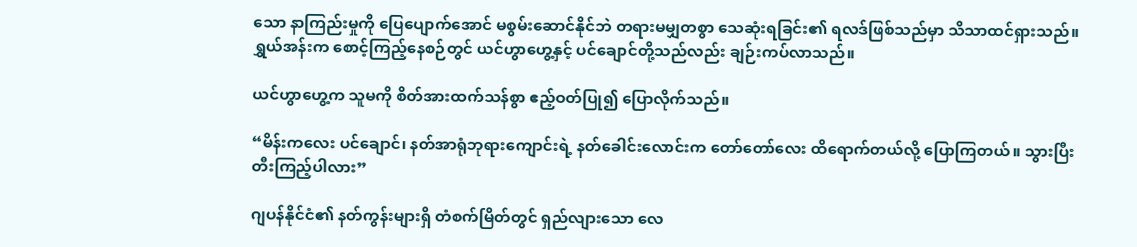သော နာကြည်းမှုကို ပြေပျောက်အောင် မစွမ်းဆောင်နိုင်ဘဲ တရားမမျှတစွာ သေဆုံးရခြင်း၏ ရလဒ်ဖြစ်သည်မှာ သိသာထင်ရှားသည်။ ရွှယ်အန်းက စောင့်ကြည့်နေစဉ်တွင် ယင်ဟွာဟွေ့နှင့် ပင်ချောင်တို့သည်လည်း ချဉ်းကပ်လာသည်။

ယင်ဟွာဟွေ့က သူမကို စိတ်အားထက်သန်စွာ ဧည့်ဝတ်ပြု၍ ပြောလိုက်သည်။

“မိန်းကလေး ပင်ချောင်၊ နတ်အာရုံဘုရားကျောင်းရဲ့ နတ်ခေါင်းလောင်းက တော်တော်လေး ထိရောက်တယ်လို့ ပြောကြတယ်။ သွားပြီး တီးကြည့်ပါလား”

ဂျပန်နိုင်ငံ၏ နတ်ကွန်းများရှိ တံစက်မြိတ်တွင် ရှည်လျားသော လေ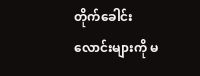တိုက်ခေါင်းလောင်းများကို မ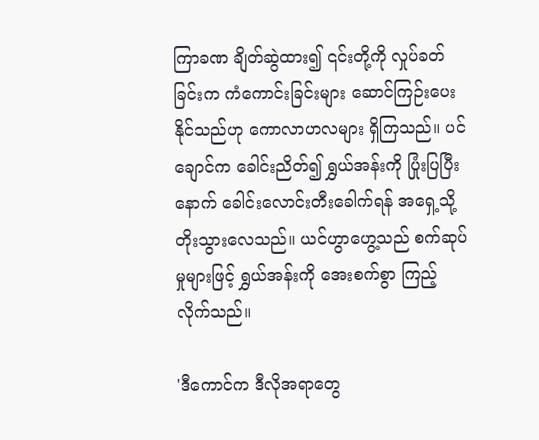ကြာခဏ ချိတ်ဆွဲထား၍ ၎င်းတို့ကို လှုပ်ခတ်ခြင်းက ကံကောင်းခြင်းများ ဆောင်ကြဉ်းပေးနိုင်သည်ဟု ကောလာဟလများ ရှိကြသည်။ ပင်ချောင်က ခေါင်းညိတ်၍ ရွှယ်အန်းကို ပြုံးပြပြီးနောက် ခေါင်းလောင်းတီးခေါက်ရန် အရှေ့သို့ တိုးသွားလေသည်။ ယင်ဟွာဟွေ့သည် စက်ဆုပ်မှုများဖြင့် ရွှယ်အန်းကို အေးစက်စွာ ကြည့်လိုက်သည်။

'ဒီကောင်က ဒီလိုအရာတွေ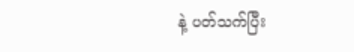နဲ့ ပတ်သက်ပြီး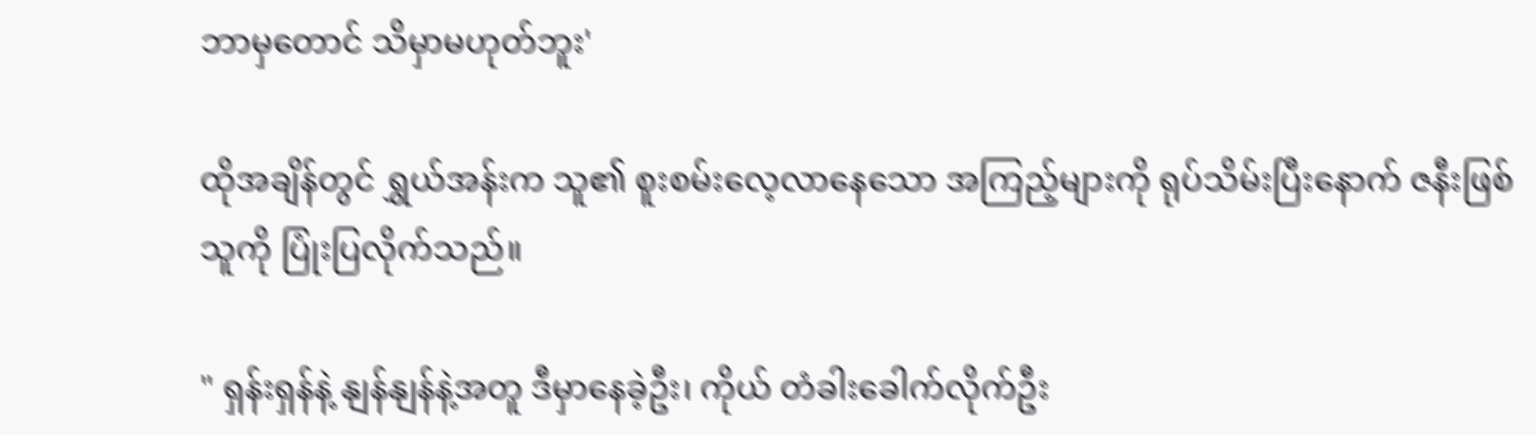ဘာမှတောင် သိမှာမဟုတ်ဘူး'

ထိုအချိန်တွင် ရွှယ်အန်းက သူ၏ စူးစမ်းလေ့လာနေသော အကြည့်များကို ရုပ်သိမ်းပြီးနောက် ဇနီးဖြစ်သူကို ပြုံးပြလိုက်သည်။

" ရှန်းရှန်နဲ့ နျန်နျန်နဲ့အတူ ဒီမှာနေခဲ့ဦး၊ ကိုယ် တံခါးခေါက်လိုက်ဦး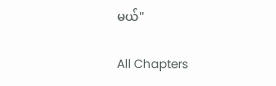မယ်"

All Chapters